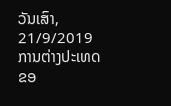ວັນເສົາ, 21/9/2019
ການຕ່າງປະເທດຂອ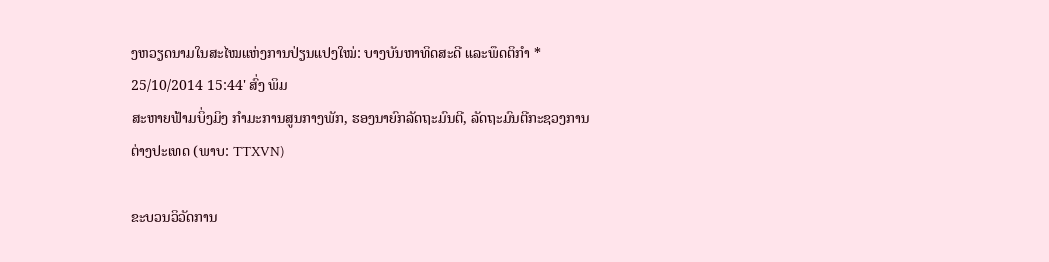ງຫວຽດນາມໃນສະໄໝແຫ່ງການປ່ຽນແປງໃໝ່: ບາງບັນຫາທິດສະດີ ແລະພຶດຕິກຳ *
25/10/2014 15:44' ສົ່ງ ພິມ
ສະຫາຍຟ້າມບິ່ງມິງ ກຳມະການສູນກາງພັກ, ຮອງນາຍົກລັດຖະມົນຕີ, ລັດຖະມົນຕີກະຊວງການຕ່າງປະເທດ (ພາບ: TTXVN)

ຂະບວນວິວັດການ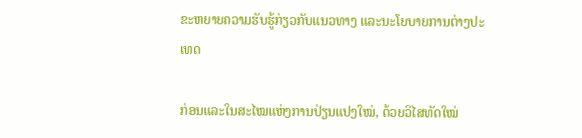ຂະຫຍາຍຄວາມຮັບຮູ້ກ່ຽວກັບແນວທາງ ແລະນະໂຍບາຍການຕ່າງປະເທດ

ກ່ອນແລະໃນສະໄໝແຫ່ງການປ່ຽນແປງໃໝ່, ດ້ວຍວິໄສທັດໃໝ່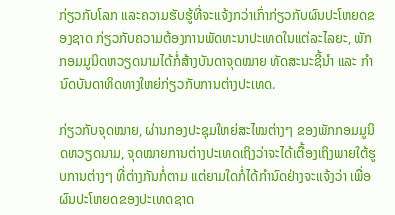ກ່ຽວກັບໂລກ ແລະຄວາມຮັບຮູ້ທີ່ຈະແຈ້ງກວ່າເກົ່າກ່ຽວກັບຜົນປະໂຫຍດຂອງຊາດ ກ່ຽວກັບຄວາມຕ້ອງການພັດທະນາປະເທດໃນແຕ່ລະໄລຍະ, ພັກກອມມູນິດຫວຽດນາມໄດ້ກໍ່ສ້າງບັນດາຈຸດໝາຍ ທັດສະນະຊີ້ນຳ ແລະ ກຳນົດບັນດາທິດທາງໃຫຍ່ກ່ຽວກັບການຕ່າງປະເທດ.

ກ່ຽວກັບຈຸດໝາຍ, ຜ່ານກອງປະຊຸມໃຫຍ່ສະໄໝຕ່າງໆ ຂອງພັກກອມມູນິດຫວຽດນາມ, ຈຸດໝາຍການຕ່າງປະເທດເຖິງວ່າຈະໄດ້ເຕື້ອງເຖິງພາຍໃຕ້ຮູບການຕ່າງໆ ທີ່ຕ່າງກັນກໍ່ຕາມ ແຕ່ຍາມໃດກໍ່ໄດ້ກຳນົດຢ່າງຈະແຈ້ງວ່າ ເພື່ອຜົນປະໂຫຍດຂອງປະເທດຊາດ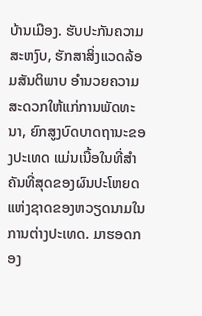ບ້ານເມືອງ. ຮັບປະກັນຄວາມສະຫງົບ, ຮັກສາສິ່ງແວດລ້ອມສັນຕິພາບ ອຳນວຍຄວາມສະດວກໃຫ້ແກ່ການພັດທະນາ, ຍົກສູງບົດບາດຖານະຂອງປະເທດ ແມ່ນເນື້ອໃນທີ່ສຳຄັນທີ່ສຸດຂອງຜົນປະໂຫຍດແຫ່ງຊາດຂອງຫວຽດນາມໃນການຕ່າງປະເທດ. ມາຮອດກອງ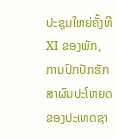ປະຊຸມໃຫຍ່ຄັ້ງທີ XI ຂອງພັກ, ການປົກປັກຮັກສາຜົນປະໂຫຍດຂອງປະເທດຊາ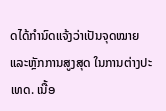ດໄດ້ກຳນົດແຈ້ງວ່າເປັນຈຸດໝາຍ ແລະຫຼັກການສູງສຸດ ໃນການຕ່າງປະເທດ. ເນື້ອ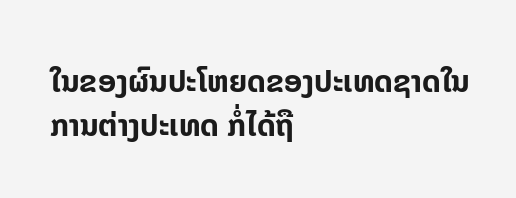ໃນຂອງຜົນປະໂຫຍດຂອງປະເທດຊາດໃນການຕ່າງປະເທດ ກໍ່ໄດ້ຖື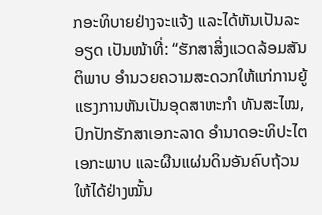ກອະທິບາຍຢ່າງຈະແຈ້ງ ແລະໄດ້ຫັນເປັນລະອຽດ ເປັນໜ້າທີ່: “ຮັກສາສິ່ງແວດລ້ອມສັນຕິພາບ ອຳນວຍຄວາມສະດວກໃຫ້ແກ່ການຍູ້ແຮງການຫັນເປັນອຸດສາຫະກຳ ທັນສະໄໝ, ປົກປັກຮັກສາເອກະລາດ ອຳນາດອະທິປະໄຕ ເອກະພາບ ແລະຜືນແຜ່ນດິນອັນຄົບຖ້ວນໃຫ້ໄດ້ຢ່າງໝັ້ນ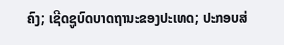ຄົງ; ເຊີດຊູບົດບາດຖານະຂອງປະເທດ; ປະກອບສ່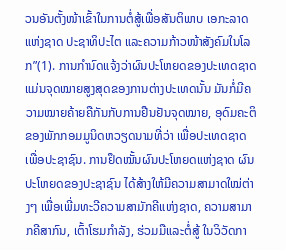ວນອັນຕັ້ງໜ້າເຂົ້າໃນການຕໍ່ສູ້ເພື່ອສັນຕິພາບ ເອກະລາດແຫ່ງຊາດ ປະຊາທິປະໄຕ ແລະຄວາມກ້າວໜ້າສັງຄົມໃນໂລກ”(1). ການກຳນົດແຈ້ງວ່າຜົນປະໂຫຍດຂອງປະເທດຊາດ ແມ່ນຈຸດໝາຍສູງສຸດຂອງການຕ່າງປະເທດນັ້ນ ມັນກໍ່ມີຄວາມໝາຍຄ້າຍຄືກັນກັບການຢືນຢັນຈຸດໝາຍ, ອຸດົມຄະຕິຂອງພັກກອມມູນິດຫວຽດນາມທີ່ວ່າ ເພື່ອປະເທດຊາດ ເພື່ອປະຊາຊົນ. ການຢຶດໝັ້ນຜົນປະໂຫຍດແຫ່ງຊາດ ຜົນປະໂຫຍດຂອງປະຊາຊົນ ໄດ້ສ້າງໃຫ້ມີຄວາມສາມາດໃໝ່ຕ່າງໆ ເພື່ອເພີ່ມທະວີຄວາມສາມັກຄີແຫ່ງຊາດ, ຄວາມສາມາກຄີສາກົນ, ເຕົ້າໂຮມກຳລັງ, ຮ່ວມມືແລະຕໍ່ສູ້ ໃນວິວັດກາ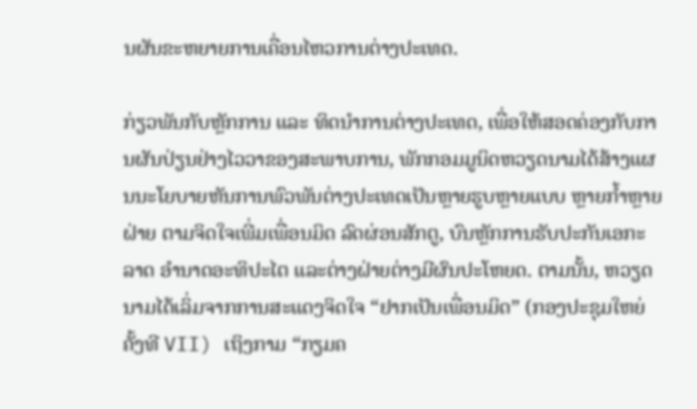ນຜັນຂະຫຍາຍການເຄື່ອນໄຫວການຕ່າງປະເທດ.

ກ່ຽວພັນກັບຫຼັກການ ແລະ ທິດນຳການຕ່າງປະເທດ, ເພື່ອໃຫ້ສອດຄ່ອງກັບການຜັນປ່ຽນຢ່າງໄວວາຂອງສະພາບການ, ພັກກອມມູນິດຫວຽດນາມໄດ້ສ້າງແຜນນະໂຍບາຍຫັນການພົວພັນຕ່າງປະເທດເປັນຫຼາຍຮູບຫຼາຍແບບ ຫຼາຍກ້ຳຫຼາຍຝ່າຍ ຕາມຈິດໃຈເພີ່ມເພື່ອນມິດ ລົດຜ່ອນສັກຕູ, ບົນຫຼັກການຮັບປະກັນເອກະລາດ ອຳນາດອະທິປະໄຕ ແລະຕ່າງຝ່າຍຕ່າງມີຜົນປະໂຫຍດ. ຕາມນັ້ນ, ຫວຽດນາມໄດ້ເລິ່ມຈາກການສະແດງຈິດໃຈ “ຢາກເປັນເພື່ອນມິດ” (ກອງປະຊຸມໃຫຍ່ຄັ້ງທີ VII) ເຖິງກາມ “ກຽມຄ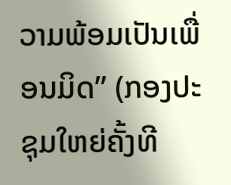ວາມພ້ອມເປັນເພື່ອນມິດ” (ກອງປະຊຸມໃຫຍ່ຄັ້ງທີ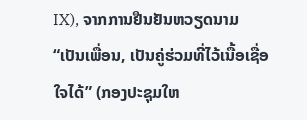IX), ຈາກການຢືນຢັນຫວຽດນາມ “ເປັນເພື່ອນ, ເປັນຄູ່ຮ່ວມທີ່ໄວ້ເນື້ອເຊື່ອໃຈໄດ້” (ກອງປະຊຸມໃຫ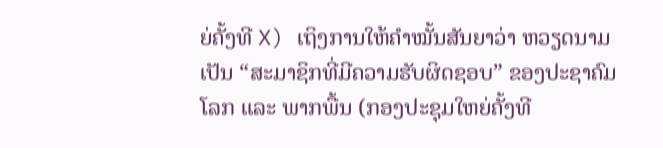ຍ່ຄັ້ງທີ X) ເຖິງການໃຫ້ຄຳໝັ້ນສັນຍາວ່າ ຫວຽດນາມເປັນ “ສະມາຊິກທີ່ມີຄວາມຮັບຜິດຊອບ” ຂອງປະຊາຄົມໂລກ ແລະ ພາກພື້ນ (ກອງປະຊຸມໃຫຍ່ຄັ້ງທີ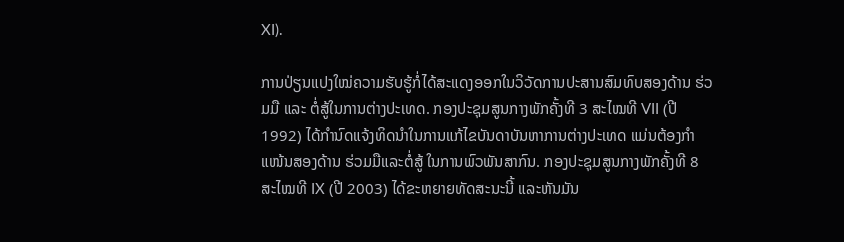XI).

ການປ່ຽນແປງໃໝ່ຄວາມຮັບຮູ້ກໍ່ໄດ້ສະແດງອອກໃນວິວັດການປະສານສົມທົບສອງດ້ານ ຮ່ວມມື ແລະ ຕໍ່ສູ້ໃນການຕ່າງປະເທດ. ກອງປະຊຸມສູນກາງພັກຄັ້ງທີ 3 ສະໄໝທີ VII (ປີ 1992) ໄດ້ກຳນົດແຈ້ງທິດນຳໃນການແກ້ໄຂບັນດາບັນຫາການຕ່າງປະເທດ ແມ່ນຕ້ອງກຳແໜ້ນສອງດ້ານ ຮ່ວມມືແລະຕໍ່ສູ້ ໃນການພົວພັນສາກົນ. ກອງປະຊຸມສູນກາງພັກຄັ້ງທີ 8 ສະໄໝທີ IX (ປີ 2003) ໄດ້ຂະຫຍາຍທັດສະນະນີ້ ແລະຫັນມັນ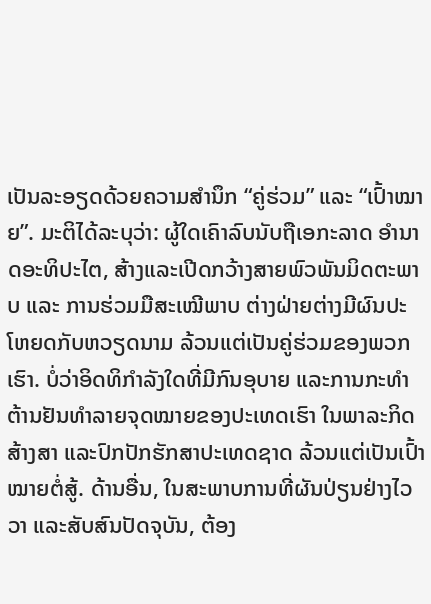ເປັນລະອຽດດ້ວຍຄວາມສຳນຶກ “ຄູ່ຮ່ວມ” ແລະ “ເປົ້າໝາຍ”. ມະຕິໄດ້ລະບຸວ່າ: ຜູ້ໃດເຄົາລົບນັບຖືເອກະລາດ ອຳນາດອະທິປະໄຕ, ສ້າງແລະເປີດກວ້າງສາຍພົວພັນມິດຕະພາບ ແລະ ການຮ່ວມມືສະເໝີພາບ ຕ່າງຝ່າຍຕ່າງມີຜົນປະໂຫຍດກັບຫວຽດນາມ ລ້ວນແຕ່ເປັນຄູ່ຮ່ວມຂອງພວກເຮົາ. ບໍ່ວ່າອິດທິກຳລັງໃດທີ່ມີກົນອຸບາຍ ແລະການກະທຳຕ້ານຢັນທຳລາຍຈຸດໝາຍຂອງປະເທດເຮົາ ໃນພາລະກິດສ້າງສາ ແລະປົກປັກຮັກສາປະເທດຊາດ ລ້ວນແຕ່ເປັນເປົ້າໝາຍຕໍ່ສູ້. ດ້ານອື່ນ, ໃນສະພາບການທີ່ຜັນປ່ຽນຢ່າງໄວວາ ແລະສັບສົນປັດຈຸບັນ, ຕ້ອງ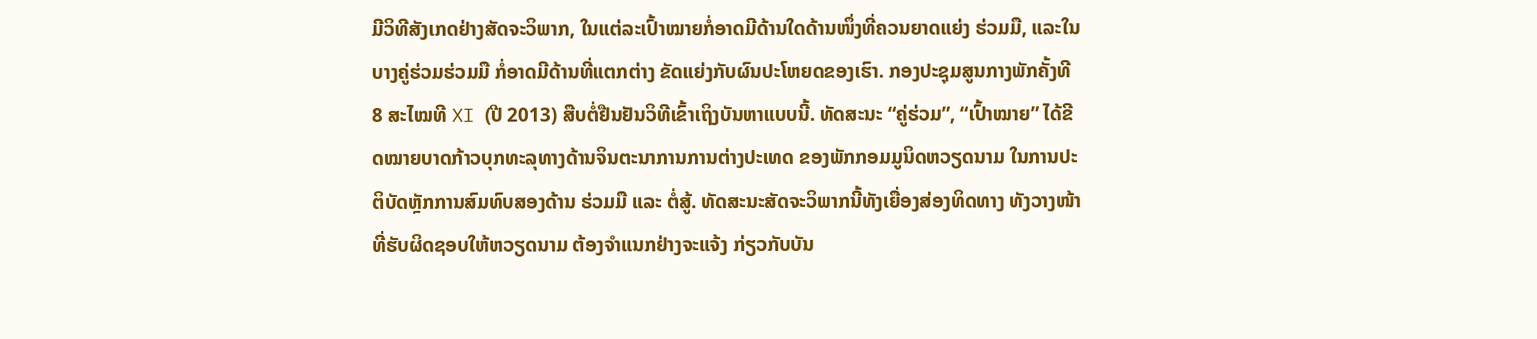ມີວິທີສັງເກດຢ່າງສັດຈະວິພາກ, ໃນແຕ່ລະເປົ້າໝາຍກໍ່ອາດມີດ້ານໃດດ້ານໜຶ່ງທີ່ຄວນຍາດແຍ່ງ ຮ່ວມມື, ແລະໃນບາງຄູ່ຮ່ວມຮ່ວມມື ກໍ່ອາດມີດ້ານທີ່ແຕກຕ່າງ ຂັດແຍ່ງກັບຜົນປະໂຫຍດຂອງເຮົາ. ກອງປະຊຸມສູນກາງພັກຄັ້ງທີ 8 ສະໄໝທີ XI (ປີ 2013) ສືບຕໍ່ຢືນຢັນວິທີເຂົ້າເຖິງບັນຫາແບບນີ້. ທັດສະນະ “ຄູ່ຮ່ວມ”, “ເປົ້າໝາຍ” ໄດ້ຂີດໝາຍບາດກ້າວບຸກທະລຸທາງດ້ານຈິນຕະນາການການຕ່າງປະເທດ ຂອງພັກກອມມູນິດຫວຽດນາມ ໃນການປະຕິບັດຫຼັກການສົມທົບສອງດ້ານ ຮ່ວມມື ແລະ ຕໍ່ສູ້. ທັດສະນະສັດຈະວິພາກນີ້ທັງເຍື່ອງສ່ອງທິດທາງ ທັງວາງໜ້າທີ່ຮັບຜິດຊອບໃຫ້ຫວຽດນາມ ຕ້ອງຈຳແນກຢ່າງຈະແຈ້ງ ກ່ຽວກັບບັນ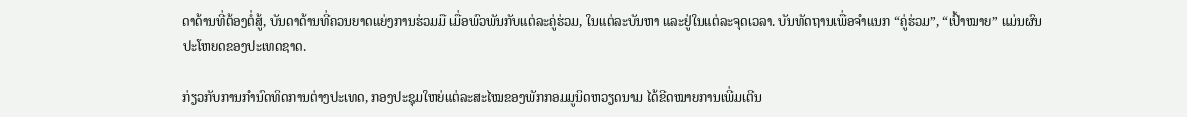ດາດ້ານທີ່ຕ້ອງຕໍ່ສູ້, ບັນດາດ້ານທີ່ຄວນຍາດແຍ່ງການຮ່ວມມື ເມື່ອພົວພັນກັບແຕ່ລະຄູ່ຮ່ວມ, ໃນແຕ່ລະບັນຫາ ແລະຢູ່ໃນແຕ່ລະຈຸດເວລາ. ບັນທັດຖານເພື່ອຈຳແນກ “ຄູ່ຮ່ວມ”, “ເປົ້າໝາຍ” ແມ່ນຜົນປະໂຫຍດຂອງປະເທດຊາດ.

ກ່ຽວກັບການກຳນົດທິດການຕ່າງປະເທດ, ກອງປະຊຸມໃຫຍ່ແຕ່ລະສະໄໝຂອງພັກກອມມູນິດຫວຽດນາມ ໄດ້ຂີດໝາຍການເພີ່ມເຕີນ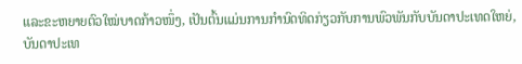ແລະຂະຫຍາຍຕົວໃໝ່ບາດກ້າວໜຶ່ງ, ເປັນຕົ້ນແມ່ນການກຳນົດທິດກ່ຽວກັບການພົວພັນກັບບັນດາປະເທດໃຫຍ່, ບັນດາປະເທ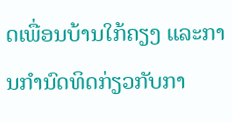ດເພື່ອນບ້ານໃກ້ຄຽງ ແລະການກຳນົດທິດກ່ຽວກັບກາ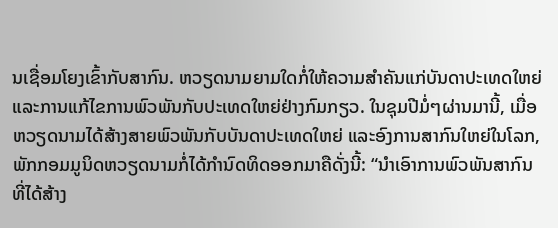ນເຊື່ອມໂຍງເຂົ້າກັບສາກົນ. ຫວຽດນາມຍາມໃດກໍ່ໃຫ້ຄວາມສຳຄັນແກ່ບັນດາປະເທດໃຫຍ່ ແລະການແກ້ໄຂການພົວພັນກັບປະເທດໃຫຍ່ຢ່າງກົມກຽວ. ໃນຊຸມປີມໍ່ໆຜ່ານມານີ້, ເມື່ອຫວຽດນາມໄດ້ສ້າງສາຍພົວພັນກັບບັນດາປະເທດໃຫຍ່ ແລະອົງການສາກົນໃຫຍ່ໃນໂລກ, ພັກກອມມູນິດຫວຽດນາມກໍ່ໄດ້ກຳນົດທິດອອກມາຄືດັ່ງນີ້: “ນຳເອົາການພົວພັນສາກົນທີ່ໄດ້ສ້າງ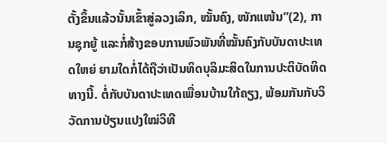ຕັ້ງຂຶ້ນແລ້ວນັ້ນເຂົ້າສູ່ລວງເລິກ, ໝັ້ນຄົງ, ໜັກແໜ້ນ”(2), ການຊຸກຍູ້ ແລະກໍ່ສ້າງຂອບການພົວພັນທີ່ໝັ້ນຄົງກັບບັນດາປະເທດໃຫຍ່ ຍາມໃດກໍ່ໄດ້ຖືວ່າເປັນທິດບຸລິມະສິດໃນການປະຕິບັດທິດທາງນີ້. ຕໍ່ກັບບັນດາປະເທດເພື່ອນບ້ານໃກ້ຄຽງ, ພ້ອມກັນກັບວິວັດການປ່ຽນແປງໃໝ່ວິທີ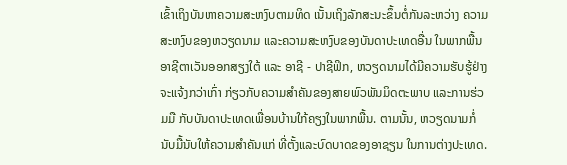ເຂົ້າເຖິງບັນຫາຄວາມສະຫງົບຕາມທິດ ເນັ້ນເຖິງລັກສະນະຂຶ້ນຕໍ່ກັນລະຫວ່າງ ຄວາມສະຫງົບຂອງຫວຽດນາມ ແລະຄວາມສະຫງົບຂອງບັນດາປະເທດອື່ນ ໃນພາກພື້ນອາຊີຕາເວັນອອກສຽງໃຕ້ ແລະ ອາຊີ - ປາຊີຟິກ, ຫວຽດນາມໄດ້ມີຄວາມຮັບຮູ້ຢ່າງຈະແຈ້ງກວ່າເກົ່າ ກ່ຽວກັບຄວາມສຳຄັນຂອງສາຍພົວພັນມິດຕະພາບ ແລະການຮ່ວມມື ກັບບັນດາປະເທດເພື່ອນບ້ານໃກ້ຄຽງໃນພາກພື້ນ. ຕາມນັ້ນ, ຫວຽດນາມກໍ່ນັບມື້ນັບໃຫ້ຄວາມສຳຄັນແກ່ ທີ່ຕັ້ງແລະບົດບາດຂອງອາຊຽນ ໃນການຕ່າງປະເທດ.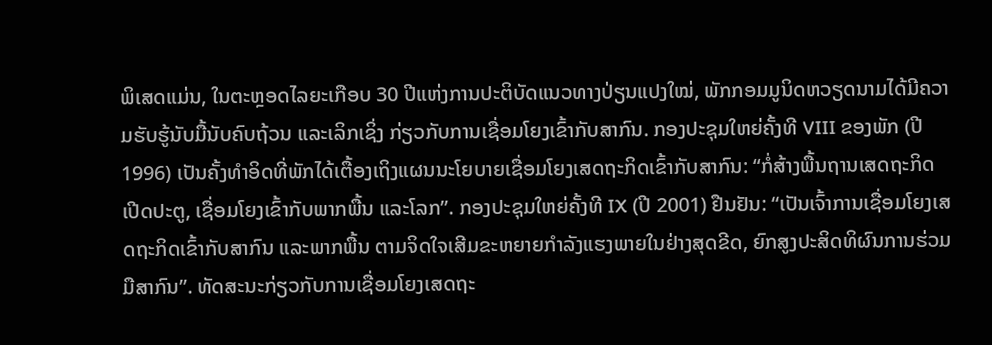ພິເສດແມ່ນ, ໃນຕະຫຼອດໄລຍະເກືອບ 30 ປີແຫ່ງການປະຕິບັດແນວທາງປ່ຽນແປງໃໝ່, ພັກກອມມູນິດຫວຽດນາມໄດ້ມີຄວາມຮັບຮູ້ນັບມື້ນັບຄົບຖ້ວນ ແລະເລິກເຊິ່ງ ກ່ຽວກັບການເຊື່ອມໂຍງເຂົ້າກັບສາກົນ. ກອງປະຊຸມໃຫຍ່ຄັ້ງທີ VIII ຂອງພັກ (ປີ 1996) ເປັນຄັ້ງທຳອິດທີ່ພັກໄດ້ເຕື້ອງເຖິງແຜນນະໂຍບາຍເຊື່ອມໂຍງເສດຖະກິດເຂົ້າກັບສາກົນ: “ກໍ່ສ້າງພື້ນຖານເສດຖະກິດເປີດປະຕູ, ເຊື່ອມໂຍງເຂົ້າກັບພາກພື້ນ ແລະໂລກ”. ກອງປະຊຸມໃຫຍ່ຄັ້ງທີ IX (ປີ 2001) ຢືນຢັນ: “ເປັນເຈົ້າການເຊື່ອມໂຍງເສດຖະກິດເຂົ້າກັບສາກົນ ແລະພາກພື້ນ ຕາມຈິດໃຈເສີມຂະຫຍາຍກຳລັງແຮງພາຍໃນຢ່າງສຸດຂີດ, ຍົກສູງປະສິດທິຜົນການຮ່ວມມືສາກົນ”. ທັດສະນະກ່ຽວກັບການເຊື່ອມໂຍງເສດຖະ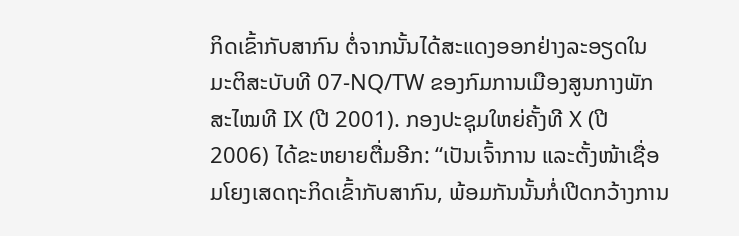ກິດເຂົ້າກັບສາກົນ ຕໍ່ຈາກນັ້ນໄດ້ສະແດງອອກຢ່າງລະອຽດໃນ ມະຕິສະບັບທີ 07-NQ/TW ຂອງກົມການເມືອງສູນກາງພັກສະໄໝທີ IX (ປີ 2001). ກອງປະຊຸມໃຫຍ່ຄັ້ງທີ X (ປີ 2006) ໄດ້ຂະຫຍາຍຕື່ມອີກ: “ເປັນເຈົ້າການ ແລະຕັ້ງໜ້າເຊື່ອມໂຍງເສດຖະກິດເຂົ້າກັບສາກົນ, ພ້ອມກັນນັ້ນກໍ່ເປີດກວ້າງການ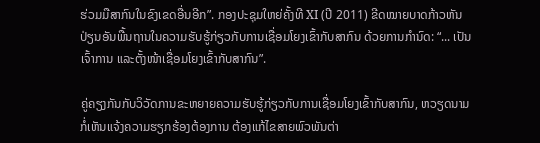ຮ່ວມມືສາກົນໃນຂົງເຂດອື່ນອີກ”. ກອງປະຊຸມໃຫຍ່ຄັ້ງທີ XI (ປີ 2011) ຂີດໝາຍບາດກ້າວຫັນປ່ຽນອັນພື້ນຖານໃນຄວາມຮັບຮູ້ກ່ຽວກັບການເຊື່ອມໂຍງເຂົ້າກັບສາກົນ ດ້ວຍການກຳນົດ: “... ເປັນເຈົ້າການ ແລະຕັ້ງໜ້າເຊື່ອມໂຍງເຂົ້າກັບສາກົນ”.

ຄູ່ຄຽງກັນກັບວິວັດການຂະຫຍາຍຄວາມຮັບຮູ້ກ່ຽວກັບການເຊື່ອມໂຍງເຂົ້າກັບສາກົນ, ຫວຽດນາມກໍ່ເຫັນແຈ້ງຄວາມຮຽກຮ້ອງຕ້ອງການ ຕ້ອງແກ້ໄຂສາຍພົວພັນຕ່າ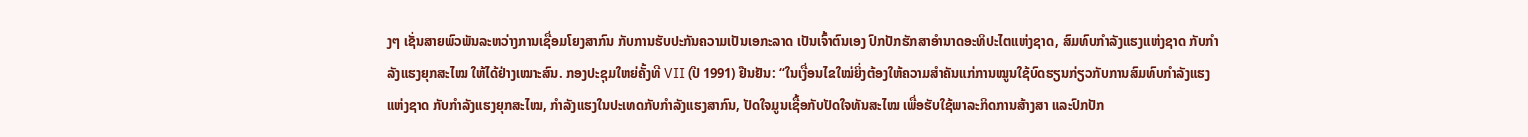ງໆ ເຊັ່ນສາຍພົວພັນລະຫວ່າງການເຊື່ອມໂຍງສາກົນ ກັບການຮັບປະກັນຄວາມເປັນເອກະລາດ ເປັນເຈົ້າຕົນເອງ ປົກປັກຮັກສາອຳນາດອະທິປະໄຕແຫ່ງຊາດ, ສົມທົບກຳລັງແຮງແຫ່ງຊາດ ກັບກຳລັງແຮງຍຸກສະໄໝ ໃຫ້ໄດ້ຢ່າງເໝາະສົນ. ກອງປະຊຸມໃຫຍ່ຄັ້ງທີ VII (ປີ 1991) ຢືນຢັນ: “ໃນເງື່ອນໄຂໃໝ່ຍິ່ງຕ້ອງໃຫ້ຄວາມສຳຄັນແກ່ການໝູນໃຊ້ບົດຮຽນກ່ຽວກັບການສົມທົບກຳລັງແຮງແຫ່ງຊາດ ກັບກຳລັງແຮງຍຸກສະໄໝ, ກຳລັງແຮງໃນປະເທດກັບກຳລັງແຮງສາກົນ, ປັດໃຈມູນເຊື້ອກັບປັດໃຈທັນສະໄໝ ເພື່ອຮັບໃຊ້ພາລະກິດການສ້າງສາ ແລະປົກປັກ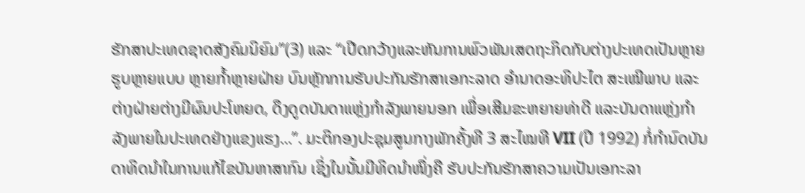ຮັກສາປະເທດຊາດສັງຄົມນິຍົມ”(3) ແລະ “ເປີດກວ້າງແລະຫັນການພົວພັນເສດຖະກິດກັບຕ່າງປະເທດເປັນຫຼາຍຮູບຫຼາຍແບບ ຫຼາຍກ້ຳຫຼາຍຝ່າຍ ບົນຫຼັກການຮັບປະກັນຮັກສາເອກະລາດ ອຳນາດອະທິປະໄຕ ສະເໝີພາບ ແລະຕ່າງຝ່າຍຕ່າງມີຜົນປະໂຫຍດ, ດຶງດູດບັນດາແຫຼ່ງກຳລັງພາຍນອກ ເພື່ອເສີມຂະຫຍາຍທ່າດີ ແລະບັນດາແຫຼ່ງກຳລັງພາຍໃນປະເທດຢ່າງແຂງແຮງ...”. ມະຕິກອງປະຊຸມສູນກາງພັກຄັ້ງທີ 3 ສະໄໝທີ VII (ປີ 1992) ກໍ່ກຳນົດບັນດາທິດນຳໃນການແກ້ໄຂບັນຫາສາກົນ ເຊິ່ງໃນນັ້ນມີທິດນຳໜຶ່ງຄື ຮັບປະກັນຮັກສາຄວາມເປັນເອກະລາ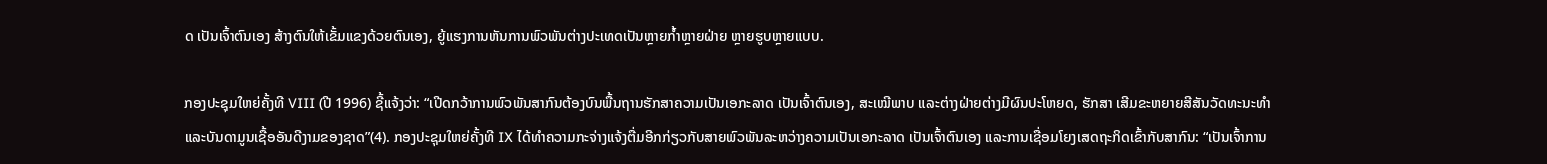ດ ເປັນເຈົ້າຕົນເອງ ສ້າງຕົນໃຫ້ເຂັ້ມແຂງດ້ວຍຕົນເອງ, ຍູ້ແຮງການຫັນການພົວພັນຕ່າງປະເທດເປັນຫຼາຍກ້ຳຫຼາຍຝ່າຍ ຫຼາຍຮູບຫຼາຍແບບ.

ກອງປະຊຸມໃຫຍ່ຄັ້ງທີ VIII (ປີ 1996) ຊີ້ແຈ້ງວ່າ: “ເປີດກວ້າການພົວພັນສາກົນຕ້ອງບົນພື້ນຖານຮັກສາຄວາມເປັນເອກະລາດ ເປັນເຈົ້າຕົນເອງ, ສະເໝີພາບ ແລະຕ່າງຝ່າຍຕ່າງມີຜົນປະໂຫຍດ, ຮັກສາ ເສີມຂະຫຍາຍສີສັນວັດທະນະທຳ ແລະບັນດາມູນເຊື້ອອັນດີງາມຂອງຊາດ”(4). ກອງປະຊຸມໃຫຍ່ຄັ້ງທີ IX ໄດ້ທຳຄວາມກະຈ່າງແຈ້ງຕື່ມອີກກ່ຽວກັບສາຍພົວພັນລະຫວ່າງຄວາມເປັນເອກະລາດ ເປັນເຈົ້າຕົນເອງ ແລະການເຊື່ອມໂຍງເສດຖະກິດເຂົ້າກັບສາກົນ: “ເປັນເຈົ້າການ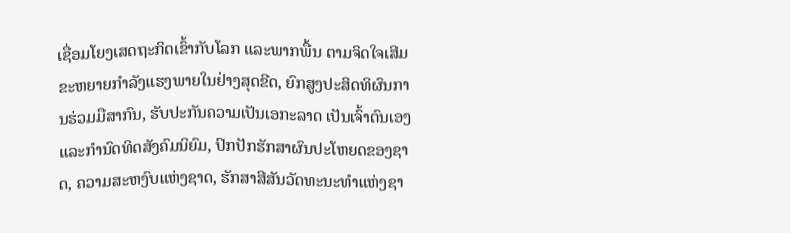ເຊື່ອມໂຍງເສດຖະກິດເຂົ້າກັບໂລກ ແລະພາກພື້ນ ຕາມຈິດໃຈເສີມຂະຫຍາຍກຳລັງແຮງພາຍໃນຢ່າງສຸດຂີດ, ຍົກສູງປະສິດທິຜົນການຮ່ວມມືສາກົນ, ຮັບປະກັນຄວາມເປັນເອກະລາດ ເປັນເຈົ້າຕົນເອງ ແລະກຳນົດທິດສັງຄົມນິຍົມ, ປົກປັກຮັກສາຜົນປະໂຫຍດຂອງຊາດ, ຄວາມສະຫງົບແຫ່ງຊາດ, ຮັກສາສີສັນວັດທະນະທຳແຫ່ງຊາ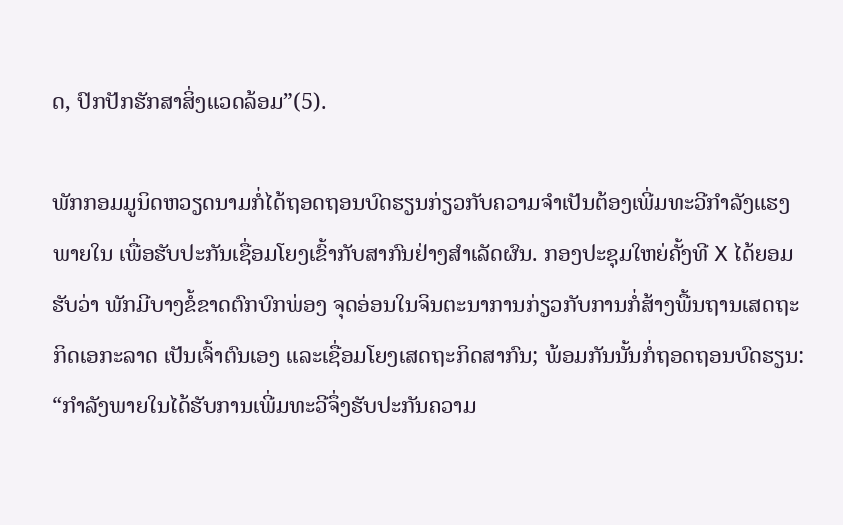ດ, ປົກປັກຮັກສາສິ່ງແວດລ້ອມ”(5).

ພັກກອມມູນິດຫວຽດນາມກໍ່ໄດ້ຖອດຖອນບົດຮຽນກ່ຽວກັບຄວາມຈຳເປັນຕ້ອງເພີ່ມທະວີກຳລັງແຮງພາຍໃນ ເພື່ອຮັບປະກັນເຊື່ອມໂຍງເຂົ້າກັບສາກົນຢ່າງສຳເລັດຜົນ. ກອງປະຊຸມໃຫຍ່ຄັ້ງທີ X ໄດ້ຍອມຮັບວ່າ ພັກມີບາງຂໍ້ຂາດຕົກບົກພ່ອງ ຈຸດອ່ອນໃນຈິນຕະນາການກ່ຽວກັບການກໍ່ສ້າງພື້ນຖານເສດຖະກິດເອກະລາດ ເປັນເຈົ້າຕົນເອງ ແລະເຊື່ອມໂຍງເສດຖະກິດສາກົນ; ພ້ອມກັນນັ້ນກໍ່ຖອດຖອນບົດຮຽນ: “ກຳລັງພາຍໃນໄດ້ຮັບການເພີ່ມທະວີຈຶ່ງຮັບປະກັນຄວາມ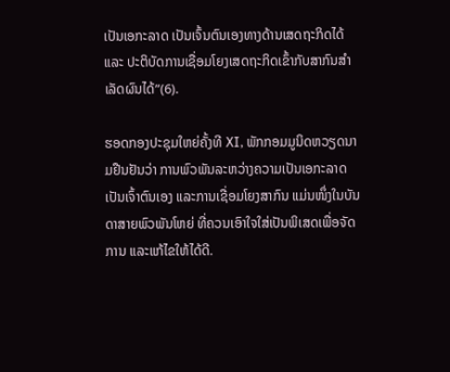ເປັນເອກະລາດ ເປັນເຈົ້ນຕົນເອງທາງດ້ານເສດຖະກິດໄດ້ ແລະ ປະຕິບັດການເຊື່ອມໂຍງເສດຖະກິດເຂົ້າກັບສາກົນສຳເລັດຜົນໄດ້”(6).

ຮອດກອງປະຊຸມໃຫຍ່ຄັ້ງທີ XI, ພັກກອມມູນິດຫວຽດນາມຢືນຢັນວ່າ ການພົວພັນລະຫວ່າງຄວາມເປັນເອກະລາດ ເປັນເຈົ້າຕົນເອງ ແລະການເຊື່ອມໂຍງສາກົນ ແມ່ນໜຶ່ງໃນບັນດາສາຍພົວພັນໂຫຍ່ ທີ່ຄວນເອົາໃຈໃສ່ເປັນພິເສດເພື່ອຈັດການ ແລະແກ້ໄຂໃຫ້ໄດ້ດີ.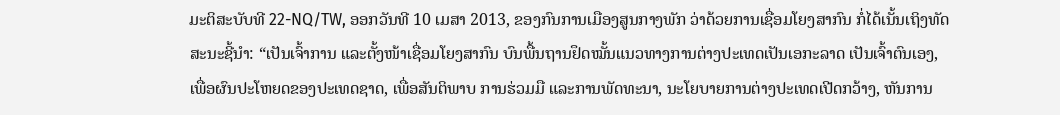ມະຕິສະບັບທີ 22-NQ/TW, ອອກວັນທີ 10 ເມສາ 2013, ຂອງກົນການເມືອງສູນກາງພັກ ວ່າດ້ວຍການເຊື່ອມໂຍງສາກົນ ກໍ່ໄດ້ເນັ້ນເຖິງທັດສະນະຊີ້ນຳ: “ເປັນເຈົ້າການ ແລະຕັ້ງໜ້າເຊື່ອມໂຍງສາກົນ ບົນພື້ນຖານຢຶດໝັ້ນແນວທາງການຕ່າງປະເທດເປັນເອກະລາດ ເປັນເຈົ້າຕົນເອງ, ເພື່ອຜົນປະໂຫຍດຂອງປະເທດຊາດ, ເພື່ອສັນຕິພາບ ການຮ່ວມມື ແລະການພັດທະນາ, ນະໂຍບາຍການຕ່າງປະເທດເປີດກວ້າງ, ຫັນການ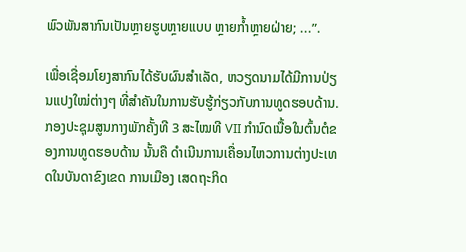ພົວພັນສາກົນເປັນຫຼາຍຮູບຫຼາຍແບບ ຫຼາຍກ້ຳຫຼາຍຝ່າຍ; ...”.

ເພື່ອເຊື່ອມໂຍງສາກົນໄດ້ຮັບຜົນສຳເລັດ, ຫວຽດນາມໄດ້ມີການປ່ຽນແປງໃໝ່ຕ່າງໆ ທີ່ສຳຄັນໃນການຮັບຮູ້ກ່ຽວກັບການທູດຮອບດ້ານ. ກອງປະຊຸມສູນກາງພັກຄັ້ງທີ 3 ສະໄໝທີ VII ກຳນົດເນື້ອໃນຕົ້ນຕໍຂອງການທູດຮອບດ້ານ ນັ້ນຄື ດຳເນີນການເຄື່ອນໄຫວການຕ່າງປະເທດໃນບັນດາຂົງເຂດ ການເມືອງ ເສດຖະກິດ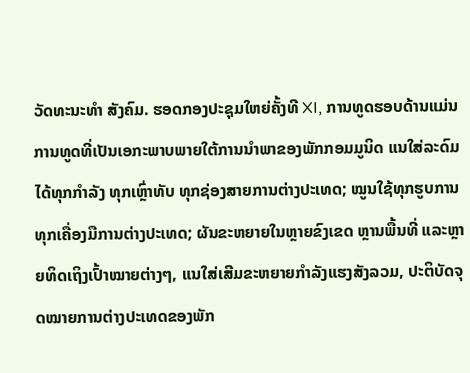ວັດທະນະທຳ ສັງຄົມ. ຮອດກອງປະຊຸມໃຫຍ່ຄັ້ງທີ XI, ການທູດຮອບດ້ານແມ່ນການທູດທີ່ເປັນເອກະພາບພາຍໃຕ້ການນຳພາຂອງພັກກອມມູນິດ ແນໃສ່ລະດົມໄດ້ທຸກກຳລັງ ທຸກເຫຼົ່າທັບ ທຸກຊ່ອງສາຍການຕ່າງປະເທດ; ໝູນໃຊ້ທຸກຮູບການ ທຸກເຄື່ອງມືການຕ່າງປະເທດ; ຜັນຂະຫຍາຍໃນຫຼາຍຂົງເຂດ ຫຼານພື້ນທີ່ ແລະຫຼາຍທິດເຖິງເປົ້າໝາຍຕ່າງໆ, ແນໃສ່ເສີມຂະຫຍາຍກຳລັງແຮງສັງລວມ, ປະຕິບັດຈຸດໝາຍການຕ່າງປະເທດຂອງພັກ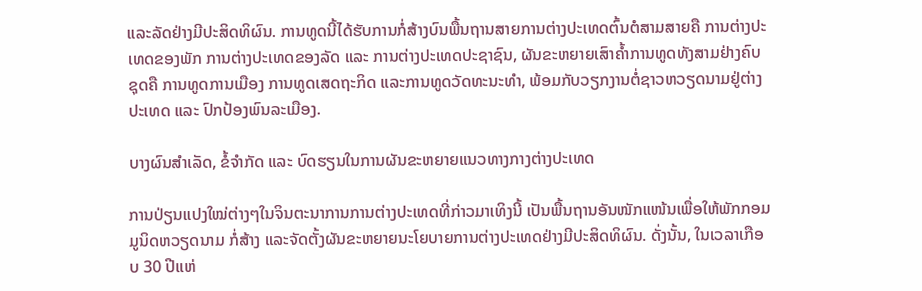ແລະລັດຢ່າງມີປະສິດທິຜົນ. ການທູດນີ້ໄດ້ຮັບການກໍ່ສ້າງບົນພື້ນຖານສາຍການຕ່າງປະເທດຕົ້ນຕໍສາມສາຍຄື ການຕ່າງປະເທດຂອງພັກ ການຕ່າງປະເທດຂອງລັດ ແລະ ການຕ່າງປະເທດປະຊາຊົນ, ຜັນຂະຫຍາຍເສົາຄ້ຳການທູດທັງສາມຢ່າງຄົບຊຸດຄື ການທູດການເມືອງ ການທູດເສດຖະກິດ ແລະການທູດວັດທະນະທຳ, ພ້ອມກັບວຽກງານຕໍ່ຊາວຫວຽດນາມຢູ່ຕ່າງປະເທດ ແລະ ປົກປ້ອງພົນລະເມືອງ.

ບາງຜົນສຳເລັດ, ຂໍ້ຈຳກັດ ແລະ ບົດຮຽນໃນການຜັນຂະຫຍາຍແນວທາງກາງຕ່າງປະເທດ

ການປ່ຽນແປງໃໝ່ຕ່າງໆໃນຈິນຕະນາການການຕ່າງປະເທດທີ່ກ່າວມາເທິງນີ້ ເປັນພື້ນຖານອັນໜັກແໜ້ນເພື່ອໃຫ້ພັກກອມມູນິດຫວຽດນາມ ກໍ່ສ້າງ ແລະຈັດຕັ້ງຜັນຂະຫຍາຍນະໂຍບາຍການຕ່າງປະເທດຢ່າງມີປະສິດທິຜົນ. ດັ່ງນັ້ນ, ໃນເວລາເກືອບ 30 ປີແຫ່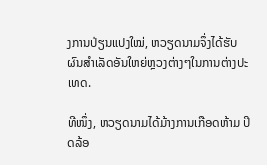ງການປ່ຽນແປງໃໝ່, ຫວຽດນາມຈຶ່ງໄດ້ຮັບຜົນສຳເລັດອັນໃຫຍ່ຫຼວງຕ່າງໆໃນການຕ່າງປະເທດ.

ທີໜຶ່ງ, ຫວຽດນາມໄດ້ມ້າງການເກືອດຫ້າມ ປິດລ້ອ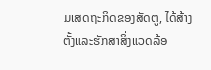ມເສດຖະກິດຂອງສັດຕູ, ໄດ້ສ້າງຕັ້ງແລະຮັກສາສິ່ງແວດລ້ອ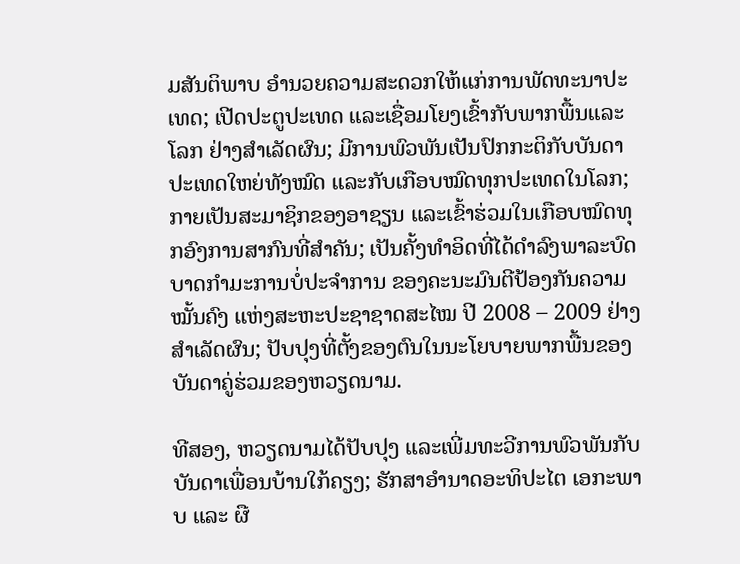ມສັນຕິພາບ ອຳນວຍຄວາມສະດວກໃຫ້ແກ່ການພັດທະນາປະເທດ; ເປີດປະຕູປະເທດ ແລະເຊື່ອມໂຍງເຂົ້າກັບພາກພື້ນແລະໂລກ ຢ່າງສຳເລັດຜົນ; ມີການພົວພັນເປັນປົກກະຕິກັບບັນດາປະເທດໃຫຍ່ທັງໝົດ ແລະກັບເກືອບໝົດທຸກປະເທດໃນໂລກ; ກາຍເປັນສະມາຊິກຂອງອາຊຽນ ແລະເຂົ້າຮ່ວມໃນເກືອບໝົດທຸກອົງການສາກົນທີ່ສຳຄັນ; ເປັນຄັ້ງທຳອິດທີ່ໄດ້ດຳລົງພາລະບົດບາດກຳມະການບໍ່ປະຈຳການ ຂອງຄະນະມົນຕີປ້ອງກັນຄວາມໝັ້ນຄົງ ແຫ່ງສະຫະປະຊາຊາດສະໄໝ ປີ 2008 – 2009 ຢ່າງສຳເລັດຜົນ; ປັບປຸງທີ່ຕັ້ງຂອງຕົນໃນນະໂຍບາຍພາກພື້ນຂອງບັນດາຄູ່ຮ່ວມຂອງຫວຽດນາມ.

ທີສອງ, ຫວຽດນາມໄດ້ປັບປຸງ ແລະເພີ່ມທະວີການພົວພັນກັບບັນດາເພື່ອນບ້ານໃກ້ຄຽງ; ຮັກສາອຳນາດອະທິປະໄຕ ເອກະພາບ ແລະ ຜື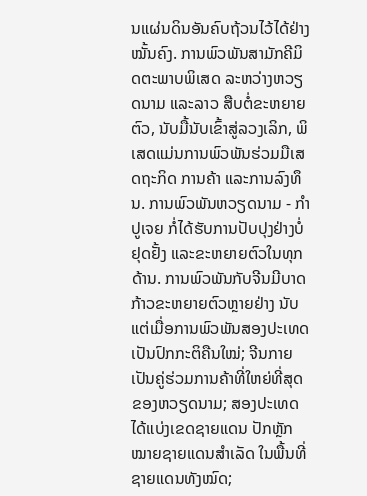ນແຜ່ນດິນອັນຄົບຖ້ວນໄວ້ໄດ້ຢ່າງໝັ້ນຄົງ. ການພົວພັນສາມັກຄີມິດຕະພາບພິເສດ ລະຫວ່າງຫວຽດນາມ ແລະລາວ ສືບຕໍ່ຂະຫຍາຍຕົວ, ນັບມື້ນັບເຂົ້າສູ່ລວງເລິກ, ພິເສດແມ່ນການພົວພັນຮ່ວມມືເສດຖະກິດ ການຄ້າ ແລະການລົງທຶນ. ການພົວພັນຫວຽດນາມ - ກຳປູເຈຍ ກໍ່ໄດ້ຮັບການປັບປຸງຢ່າງບໍ່ຢຸດຢັ້ງ ແລະຂະຫຍາຍຕົວໃນທຸກດ້ານ. ການພົວພັນກັບຈີນມີບາດກ້າວຂະຫຍາຍຕົວຫຼາຍຢ່າງ ນັບແຕ່ເມື່ອການພົວພັນສອງປະເທດເປັນປົກກະຕິຄືນໃໝ່; ຈີນກາຍເປັນຄູ່ຮ່ວມການຄ້າທີ່ໃຫຍ່ທີ່ສຸດຂອງຫວຽດນາມ; ສອງປະເທດໄດ້ແບ່ງເຂດຊາຍແດນ ປັກຫຼັກໝາຍຊາຍແດນສຳເລັດ ໃນພື້ນທີ່ຊາຍແດນທັງໝົດ;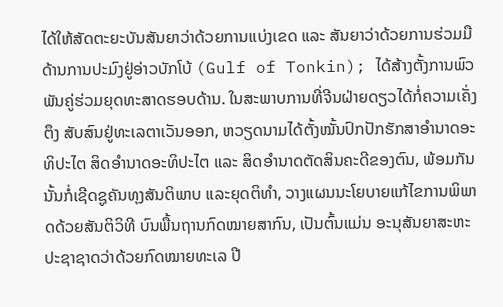ໄດ້ໃຫ້ສັດຕະຍະບັນສັນຍາວ່າດ້ວຍການແບ່ງເຂດ ແລະ ສັນຍາວ່າດ້ວຍການຮ່ວມມືດ້ານການປະມົງຢູ່ອ່າວບັກໂບ້ (Gulf of Tonkin); ໄດ້ສ້າງຕັ້ງການພົວພັນຄູ່ຮ່ວມຍຸດທະສາດຮອບດ້ານ. ໃນສະພາບການທີ່ຈີນຝ່າຍດຽວໄດ້ກໍ່ຄວາມເຄັ່ງຕຶງ ສັບສົນຢູ່ທະເລຕາເວັນອອກ, ຫວຽດນາມໄດ້ຕັ້ງໝັ້ນປົກປັກຮັກສາອຳນາດອະທິປະໄຕ ສິດອຳນາດອະທິປະໄຕ ແລະ ສິດອຳນາດຕັດສິນຄະດີຂອງຕົນ, ພ້ອມກັນນັ້ນກໍ່ເຊີດຊູຄັນທຸງສັນຕິພາບ ແລະຍຸດຕິທຳ, ວາງແຜນນະໂຍບາຍແກ້ໄຂການພິພາດດ້ວຍສັນຕິວິທີ ບົນພື້ນຖານກົດໝາຍສາກົນ, ເປັນຕົ້ນແມ່ນ ອະນຸສັນຍາສະຫະປະຊາຊາດວ່າດ້ວຍກົດໝາຍທະເລ ປີ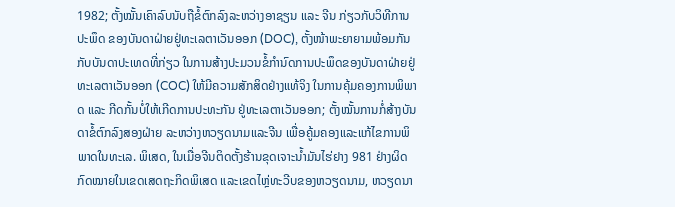1982; ຕັ້ງໝັ້ນເຄົາລົບນັບຖືຂໍ້ຕົກລົງລະຫວ່າງອາຊຽນ ແລະ ຈີນ ກ່ຽວກັບວິທີການປະພຶດ ຂອງບັນດາຝ່າຍຢູ່ທະເລຕາເວັນອອກ (DOC), ຕັ້ງໜ້າພະຍາຍາມພ້ອມກັນກັບບັນດາປະເທດທີ່ກ່ຽວ ໃນການສ້າງປະມວນຂໍ້ກຳນົດການປະພຶດຂອງບັນດາຝ່າຍຢູ່ທະເລຕາເວັນອອກ (COC) ໃຫ້ມີຄວາມສັກສິດຢ່າງແທ້ຈິງ ໃນການຄຸ້ມຄອງການພິພາດ ແລະ ກີດກັ້ນບໍ່ໃຫ້ເກີດການປະທະກັນ ຢູ່ທະເລຕາເວັນອອກ; ຕັ້ງໝັ້ນການກໍ່ສ້າງບັນດາຂໍ້ຕົກລົງສອງຝ່າຍ ລະຫວ່າງຫວຽດນາມແລະຈີນ ເພື່ອຄູ້ມຄອງແລະແກ້ໄຂການພິພາດໃນທະເລ. ພິເສດ, ໃນເມື່ອຈີນຕິດຕັ້ງຮ້ານຂຸດເຈາະນ້ຳມັນໄຮ່ຢາງ 981 ຢ່າງຜິດກົດໝາຍໃນເຂດເສດຖະກິດພິເສດ ແລະເຂດໄຫຼ່ທະວີບຂອງຫວຽດນາມ, ຫວຽດນາ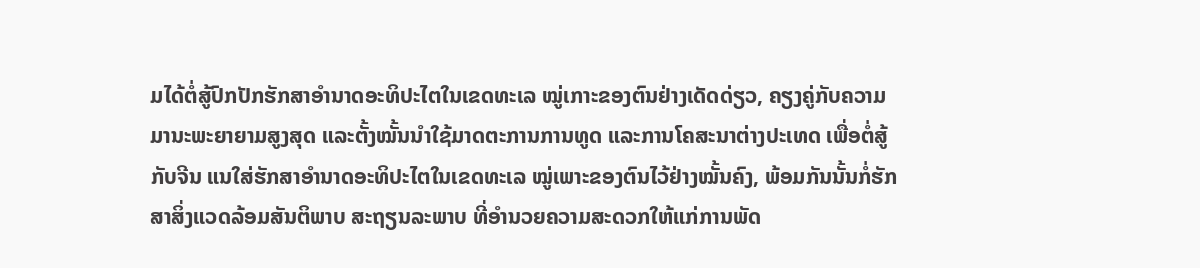ມໄດ້ຕໍ່ສູ້ປົກປັກຮັກສາອຳນາດອະທິປະໄຕໃນເຂດທະເລ ໝູ່ເກາະຂອງຕົນຢ່າງເດັດດ່ຽວ, ຄຽງຄູ່ກັບຄວາມມານະພະຍາຍາມສູງສຸດ ແລະຕັ້ງໝັ້ນນຳໃຊ້ມາດຕະການການທູດ ແລະການໂຄສະນາຕ່າງປະເທດ ເພື່ອຕໍ່ສູ້ກັບຈີນ ແນໃສ່ຮັກສາອຳນາດອະທິປະໄຕໃນເຂດທະເລ ໝູ່ເພາະຂອງຕົນໄວ້ຢ່າງໝັ້ນຄົງ, ພ້ອມກັນນັ້ນກໍ່ຮັກສາສິ່ງແວດລ້ອມສັນຕິພາບ ສະຖຽນລະພາບ ທີ່ອຳນວຍຄວາມສະດວກໃຫ້ແກ່ການພັດ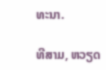ທະນາ.

ທີສາມ, ຫວຽດ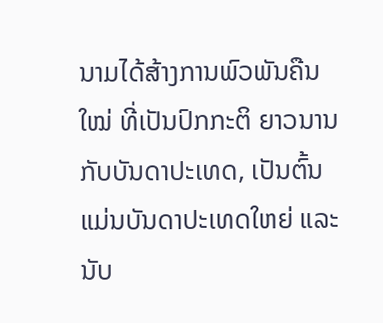ນາມໄດ້ສ້າງການພົວພັນຄືນໃໝ່ ທີ່ເປັນປົກກະຕິ ຍາວນານກັບບັນດາປະເທດ, ເປັນຕົ້ນແມ່ນບັນດາປະເທດໃຫຍ່ ແລະ ນັບ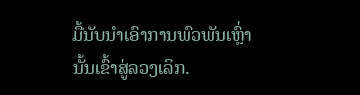ມື້ນັບນຳເອົາການພົວພັນເຫຼົ່ານັ້ນເຂົ້າສູ່ລວງເລິກ.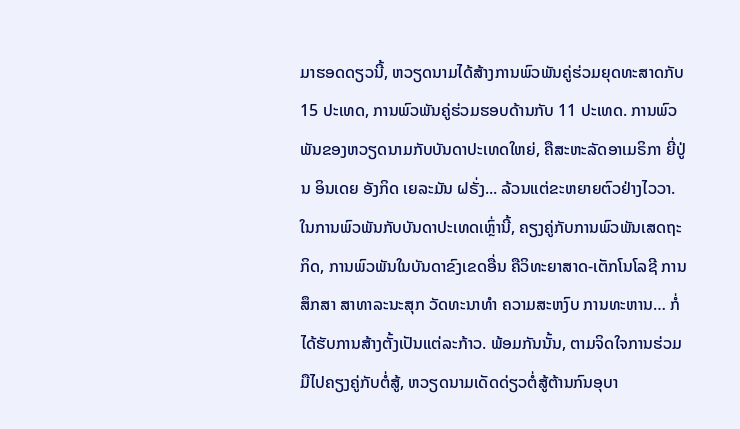ມາຮອດດຽວນີ້, ຫວຽດນາມໄດ້ສ້າງການພົວພັນຄູ່ຮ່ວມຍຸດທະສາດກັບ 15 ປະເທດ, ການພົວພັນຄູ່ຮ່ວມຮອບດ້ານກັບ 11 ປະເທດ. ການພົວພັນຂອງຫວຽດນາມກັບບັນດາປະເທດໃຫຍ່, ຄືສະຫະລັດອາເມຣິກາ ຍີ່ປູ່ນ ອິນເດຍ ອັງກິດ ເຍລະມັນ ຝຣັ່ງ... ລ້ວນແຕ່ຂະຫຍາຍຕົວຢ່າງໄວວາ. ໃນການພົວພັນກັບບັນດາປະເທດເຫຼົ່ານີ້, ຄຽງຄູ່ກັບການພົວພັນເສດຖະກິດ, ການພົວພັນໃນບັນດາຂົງເຂດອື່ນ ຄືວິທະຍາສາດ-ເຕັກໂນໂລຊີ ການສຶກສາ ສາທາລະນະສຸກ ວັດທະນາທຳ ຄວາມສະຫງົບ ການທະຫານ… ກໍ່ໄດ້ຮັບການສ້າງຕັ້ງເປັນແຕ່ລະກ້າວ. ພ້ອມກັນນັ້ນ, ຕາມຈິດໃຈການຮ່ວມມືໄປຄຽງຄູ່ກັບຕໍ່ສູ້, ຫວຽດນາມເດັດດ່ຽວຕໍ່ສູ້ຕ້ານກົນອຸບາ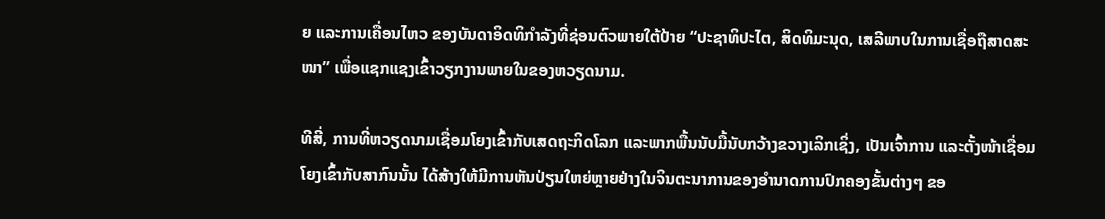ຍ ແລະການເຄື່ອນໄຫວ ຂອງບັນດາອິດທິກຳລັງທີ່ຊ່ອນຕົວພາຍໃຕ້ປ້າຍ “ປະຊາທິປະໄຕ, ສິດທິມະນຸດ, ເສລີພາບໃນການເຊື່ອຖືສາດສະໜາ” ເພື່ອແຊກແຊງເຂົ້າວຽກງານພາຍໃນຂອງຫວຽດນາມ.

ທີສີ່, ການທີ່ຫວຽດນາມເຊື່ອມໂຍງເຂົ້າກັບເສດຖະກິດໂລກ ແລະພາກພື້ນນັບມື້ນັບກວ້າງຂວາງເລິກເຊິ່ງ, ເປັນເຈົ້າການ ແລະຕັ້ງໜ້າເຊື່ອມໂຍງເຂົ້າກັບສາກົນນັ້ນ ໄດ້ສ້າງໃຫ້ມີການຫັນປ່ຽນໃຫຍ່ຫຼາຍຢ່າງໃນຈິນຕະນາການຂອງອຳນາດການປົກຄອງຂັ້ນຕ່າງໆ ຂອ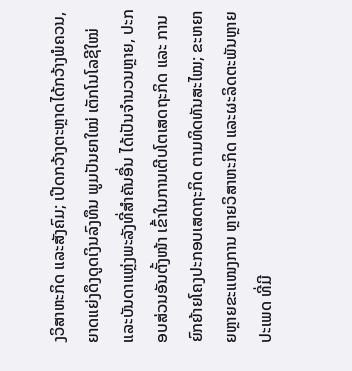ງວິສາຫະກິດ ແລະສັງຄົມ; ເປີດກວ້າງຕະຫຼາດໄດ້ກວ້າງພໍຄວນ, ຍາດແຍ່ງດຶງດູດເງິນລົງທຶນ ພູມປັນຍາໃໝ່ ເຕັກໂນໂລຊີໃໝ່ ແລະບັນດາແຫຼ່ງພະລັງທີ່ສຳຄັນອື່ນ ໄດ້ເປັນຈຳນວນຫຼາຍ, ປະກອບສ່ວນອັນຕັ້ງໜ້າ ເຂົ້າໃນການເຕີບໂຕເສດຖະກິດ ແລະ ການຍົກຍ້າຍໂຄງປະກອບເສດຖະກິດ ຕາມທິດທັນສະໄໝ; ຂະຫຍາຍຫຼາຍຂະແໜງການ ຫຼາຍວິສາຫະກິດ ແລະຜະລິດຕະພັນຫຼາຍປະເພດ ທີ່ມີ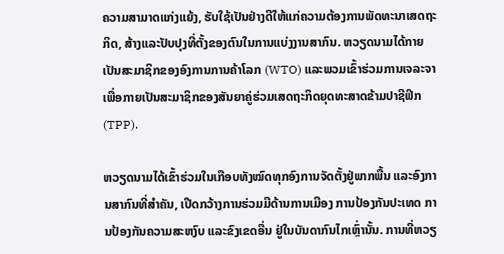ຄວາມສາມາດແກ່ງແຍ້ງ, ຮັບໃຊ້ເປັນຢ່າງດີໃຫ້ແກ່ຄວາມຕ້ອງການພັດທະນາເສດຖະກິດ, ສ້າງແລະປັບປຸງທີ່ຕັ້ງຂອງຕົນໃນການແບ່ງງານສາກົນ. ຫວຽດນາມໄດ້ກາຍເປັນສະມາຊິກຂອງອົງການການຄ້າໂລກ (WTO) ແລະພວມເຂົ້າຮ່ວມການເຈລະຈາເພື່ອກາຍເປັນສະມາຊິກຂອງສັນຍາຄູ່ຮ່ວມເສດຖະກິດຍຸດທະສາດຂ້າມປາຊີຟິກ (TPP).

ຫວຽດນາມໄດ້ເຂົ້າຮ່ວມໃນເກືອບທັງໝົດທຸກອົງການຈັດຕັ້ງຢູ່ພາກພື້ນ ແລະອົງການສາກົນທີ່ສຳຄັນ, ເປີດກວ້າງການຮ່ວມມືດ້ານການເມືອງ ການປ້ອງກັນປະເທດ ການປ້ອງກັນຄວາມສະຫງົບ ແລະຂົງເຂດອື່ນ ຢູ່ໃນບັນດາກົນໄກເຫຼົ່ານັ້ນ. ການທີ່ຫວຽ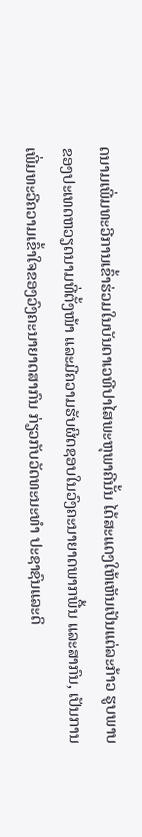ດນາມເພີ່ມທະວີການເຂົ້າຮ່ວມໃນບັນດາເວທີປາໄສພະຫຸພາຄີນັ້ນ ໄດ້ສະແດງໃຫ້ເຫັນເປັນແຕ່ລະກ້າວ ຮູບພາບຂອງປະເທດຫວຽດນາມທີ່ຕັ້ງໜ້າ ແລະມີຄວາມຮັບຜິດຊອບໃນວົງຄະນາຍາດພາກພື້ນ ແລະສາກົນ, ເປັນການເພີ່ມທະວີຄວາມເຂົ້າໃຈຂອງວົງຄະນາຍາດສາກົນ ກ່ຽວກັບວັດທະນະທຳ ປະຊາຊົນແລະດິ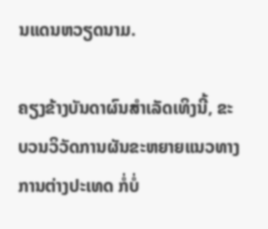ນແດນຫວຽດນາມ.

ຄຽງຂ້າງບັນດາຜົນສຳເລັດເທິງນີ້, ຂະບວນວິວັດການຜັນຂະຫຍາຍແນວທາງການຕ່າງປະເທດ ກໍ່ບໍ່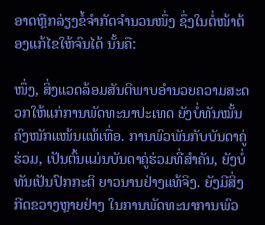ອາດຫຼີກລ່ຽງຂໍ້ຈຳກັດຈຳນວນໜຶ່ງ ຊຶ່ງໃນຕໍ່ໜ້າຕ້ອງແກ້ໄຂໃຫ້ຈົນໄດ້ ນັ້ນຄື:

ໜຶ່ງ, ສິ່ງແວດລ້ອມສັນຕິພາບອຳນວຍຄວາມສະດວກໃຫ້ແກ່ການພັດທະນາປະເທດ ຍັງບໍ່ທັນໝັ້ນຄົງໜັກແໜ້ນແທ້ເທື່ອ. ການພົວພັນກັບບັນດາຄູ່ຮ່ວມ, ເປັນຕົ້ນແມ່ນບັນດາຄູ່ຮ່ວມທີ່ສຳຄັນ, ຍັງບໍ່ທັນເປັນປົກກະຕິ ຍາວນານຢ່າງແທ້ຈິງ. ຍັງມີສິ່ງກີດຂວາງຫຼາຍຢ່າງ ໃນການພັດທະນາການພົວ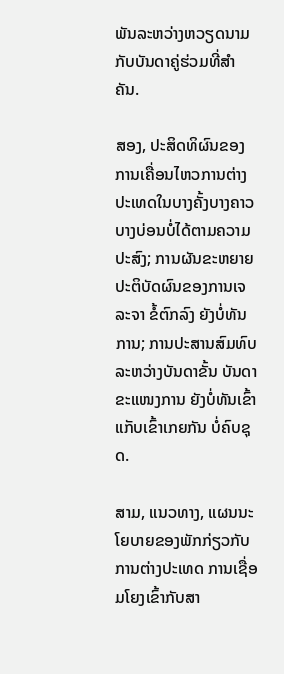ພັນລະຫວ່າງຫວຽດນາມກັບບັນດາຄູ່ຮ່ວມທີ່ສຳຄັນ.

ສອງ, ປະສິດທິຜົນຂອງການເຄື່ອນໄຫວການຕ່າງປະເທດໃນບາງຄັ້ງບາງຄາວ ບາງບ່ອນບໍ່ໄດ້ຕາມຄວາມປະສົງ; ການຜັນຂະຫຍາຍປະຕິບັດຜົນຂອງການເຈລະຈາ ຂໍ້ຕົກລົງ ຍັງບໍ່ທັນການ; ການປະສານສົມທົບລະຫວ່າງບັນດາຂັ້ນ ບັນດາຂະແໜງການ ຍັງບໍ່ທັນເຂົ້າແກັບເຂົ້າເກຍກັນ ບໍ່ຄົບຊຸດ.

ສາມ, ແນວທາງ, ແຜນນະໂຍບາຍຂອງພັກກ່ຽວກັບການຕ່າງປະເທດ ການເຊື່ອມໂຍງເຂົ້າກັບສາ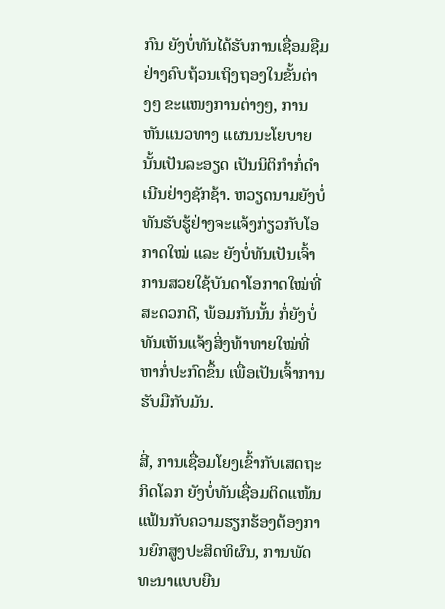ກົນ ຍັງບໍ່ທັນໄດ້ຮັບການເຊື່ອມຊືມຢ່າງຄົບຖ້ວນເຖິງຖອງໃນຂັ້ນຕ່າງໆ ຂະແໜງການຕ່າງໆ, ການຫັນແນວທາງ ແຜນນະໂຍບາຍນັ້ນເປັນລະອຽດ ເປັນນິຕິກຳກໍ່ດຳເນີນຢ່າງຊັກຊ້າ. ຫວຽດນາມຍັງບໍ່ທັນຮັບຮູ້ຢ່າງຈະແຈ້ງກ່ຽວກັບໂອກາດໃໝ່ ແລະ ຍັງບໍ່ທັນເປັນເຈົ້າການສວຍໃຊ້ບັນດາໂອກາດໃໝ່ທີ່ສະດວກດີ, ພ້ອມກັນນັ້ນ ກໍ່ຍັງບໍ່ທັນເຫັນແຈ້ງສິ່ງທ້າທາຍໃໝ່ທີ່ຫາກໍ່ປະກົດຂຶ້ນ ເພື່ອເປັນເຈົ້າການຮັບມືກັບມັນ.

ສີ່, ການເຊື່ອມໂຍງເຂົ້າກັບເສດຖະກິດໂລກ ຍັງບໍ່ທັນເຊື່ອມຕິດແໜ້ນແຟ້ນກັບຄວາມຮຽກຮ້ອງຕ້ອງການຍົກສູງປະສິດທິຜົນ, ການພັດທະນາແບບຍືນ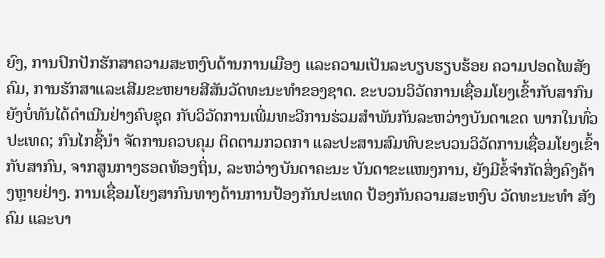ຍົງ, ການປົກປັກຮັກສາຄວາມສະຫງົບດ້ານການເມືອງ ແລະຄວາມເປັນລະບຽບຮຽບຮ້ອຍ ຄວາມປອດໄພສັງຄົມ, ການຮັກສາແລະເສີມຂະຫຍາຍສີສັນວັດທະນະທຳຂອງຊາດ. ຂະບວນວິວັດການເຊື່ອມໂຍງເຂົ້າກັບສາກົນ ຍັງບໍ່ທັນໄດ້ດຳເນີນຢ່າງຄົບຊຸດ ກັບວິວັດການເພີ່ມທະວີການຮ່ວມສຳພັນກັນລະຫວ່າງບັນດາເຂດ ພາກໃນທົ່ວປະເທດ; ກົນໄກຊີ້ນຳ ຈັດການຄວບຄຸມ ຕິດຕາມກວດກາ ແລະປະສານສົມທົບຂະບວນວິວັດການເຊື່ອມໂຍງເຂົ້າກັບສາກົນ, ຈາກສູນກາງຮອດທ້ອງຖິ່ນ, ລະຫວ່າງບັນດາຄະນະ ບັນດາຂະແໜງການ, ຍັງມີຂໍ້ຈຳກັດສິ່ງຄົງຄ້າງຫຼາຍຢ່າງ. ການເຊື່ອມໂຍງສາກົນທາງດ້ານການປ້ອງກັນປະເທດ ປ້ອງກັນຄວາມສະຫງົບ ວັດທະນະທຳ ສັງຄົມ ແລະບາ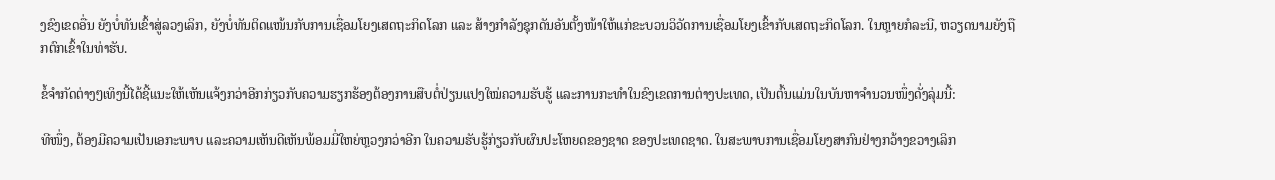ງຂົງເຂດອື່ນ ຍັງບໍ່ທັນເຂົ້າສູ່ລວງເລິກ, ຍັງບໍ່ທັນຕິດແໜ້ນກັບການເຊື່ອມໂຍງເສດຖະກິດໂລກ ແລະ ສ້າງກຳລັງຊຸກດັນອັນຕັ້ງໜ້າໃຫ້ແກ່ຂະບວນວິວັດການເຊື່ອມໂຍງເຂົ້າກັບເສດຖະກິດໂລກ. ໃນຫຼາຍກໍລະນີ, ຫວຽດນາມຍັງຖືກຕົກເຂົ້າໃນທ່າຮັບ.

ຂໍ້ຈຳກັດຕ່າງໆເທິງນີ້ໄດ້ຊີ້ແນະໃຫ້ເຫັນແຈ້ງກວ່າອີກກ່ຽວກັບຄວາມຮຽກຮ້ອງຕ້ອງການສືບຕໍ່ປ່ຽນແປງໃໝ່ຄວາມຮັບຮູ້ ແລະການກະທຳໃນຂົງເຂດການຕ່າງປະເທດ, ເປັນຕົ້ນແມ່ນໃນບັນຫາຈຳນວນໜຶ່ງດັ່ງລຸ່ມນີ້:

ທີໜຶ່ງ, ຕ້ອງມີຄວາມເປັນເອກະພາບ ແລະຄວາມເຫັນດີເຫັນພ້ອມມີ່ໃຫຍ່ຫຼວງກວ່າອີກ ໃນຄວາມຮັບຮູ້ກ່ຽວກັບຜົນປະໂຫຍດຂອງຊາດ ຂອງປະເທດຊາດ. ໃນສະພາບການເຊື່ອມໂຍງສາກົນຢ່າງກວ້າງຂວາງເລິກ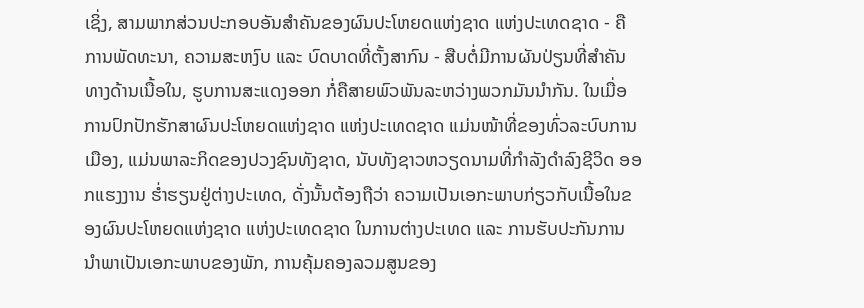ເຊິ່ງ, ສາມພາກສ່ວນປະກອບອັນສຳຄັນຂອງຜົນປະໂຫຍດແຫ່ງຊາດ ແຫ່ງປະເທດຊາດ - ຄືການພັດທະນາ, ຄວາມສະຫງົບ ແລະ ບົດບາດທີ່ຕັ້ງສາກົນ - ສືບຕໍ່ມີການຜັນປ່ຽນທີ່ສຳຄັນ ທາງດ້ານເນື້ອໃນ, ຮູບການສະແດງອອກ ກໍ່ຄືສາຍພົວພັນລະຫວ່າງພວກມັນນຳກັນ. ໃນເມື່ອການປົກປັກຮັກສາຜົນປະໂຫຍດແຫ່ງຊາດ ແຫ່ງປະເທດຊາດ ແມ່ນໜ້າທີ່ຂອງທົ່ວລະບົບການເມືອງ, ແມ່ນພາລະກິດຂອງປວງຊົນທັງຊາດ, ນັບທັງຊາວຫວຽດນາມທີ່ກຳລັງດຳລົງຊີວິດ ອອກແຮງງານ ຮ່ຳຮຽນຢູ່ຕ່າງປະເທດ, ດັ່ງນັ້ນຕ້ອງຖືວ່າ ຄວາມເປັນເອກະພາບກ່ຽວກັບເນື້ອໃນຂອງຜົນປະໂຫຍດແຫ່ງຊາດ ແຫ່ງປະເທດຊາດ ໃນການຕ່າງປະເທດ ແລະ ການຮັບປະກັນການນຳພາເປັນເອກະພາບຂອງພັກ, ການຄຸ້ມຄອງລວມສູນຂອງ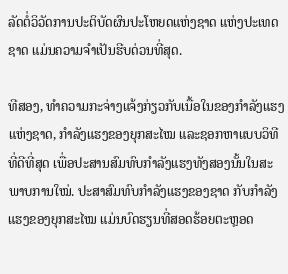ລັດຕໍ່ວິວັດການປະຕິບັດຜົນປະໂຫຍດແຫ່ງຊາດ ແຫ່ງປະເທດຊາດ ແມ່ນຄວາມຈຳເປັນຮີບດ່ວນທີ່ສຸດ.

ທີສອງ, ທຳຄວາມກະຈ່າງແຈ້ງກ່ຽວກັບເນື້ອໃນຂອງກຳລັງແຮງແຫ່ງຊາດ, ກຳລັງແຮງຂອງຍຸກສະໄໝ ແລະຊອກຫາແບບວິທີທີ່ດີທີ່ສຸດ ເພື່ອປະສານສົມທົບກຳລັງແຮງທັງສອງນັ້ນໃນສະພາບການໃໝ່. ປະສາສົມທົບກຳລັງແຮງຂອງຊາດ ກັບກຳລັງແຮງຂອງຍຸກສະໄໝ ແມ່ນບົດຮຽນທີ່ສອດຮ້ອຍຕະຫຼອດ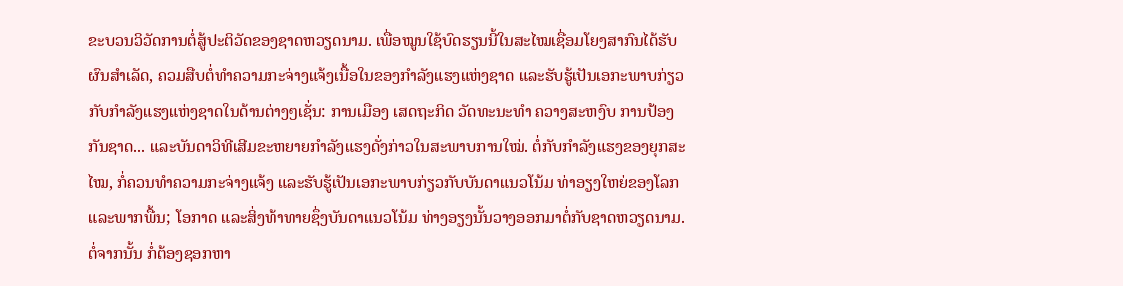ຂະບວນວິວັດການຕໍ່ສູ້ປະຕິວັດຂອງຊາດຫວຽດນາມ. ເພື່ອໝູນໃຊ້ບົດຮຽນນີ້ໃນສະໄໝເຊື່ອມໂຍງສາກົນໄດ້ຮັບຜົນສຳເລັດ, ຄວມສືບຕໍ່ທຳຄວາມກະຈ່າງແຈ້ງເນື້ອໃນຂອງກຳລັງແຮງແຫ່ງຊາດ ແລະຮັບຮູ້ເປັນເອກະພາບກ່ຽວກັບກຳລັງແຮງແຫ່ງຊາດໃນດ້ານຕ່າງໆເຊັ່ນ: ການເມືອງ ເສດຖະກິດ ວັດທະນະທຳ ຄວາງສະຫງົບ ການປ້ອງກັນຊາດ... ແລະບັນດາວິທີເສີມຂະຫຍາຍກຳລັງແຮງດັ່ງກ່າວໃນສະພາບການໃໝ່. ຕໍ່ກັບກຳລັງແຮງຂອງຍຸກສະໄໝ, ກໍ່ຄວນທຳຄວາມກະຈ່າງແຈ້ງ ແລະຮັບຮູ້ເປັນເອກະພາບກ່ຽວກັບບັນດາແນວໂນ້ມ ທ່າອຽງໃຫຍ່ຂອງໂລກ ແລະພາກພື້ນ; ໂອກາດ ແລະສິ່ງທ້າທາຍຊຶ່ງບັນດາແນວໂນ້ມ ທ່າງອຽງນັ້ນວາງອອກມາຕໍ່ກັບຊາດຫວຽດນາມ. ຕໍ່ຈາກນັ້ນ ກໍ່ຕ້ອງຊອກຫາ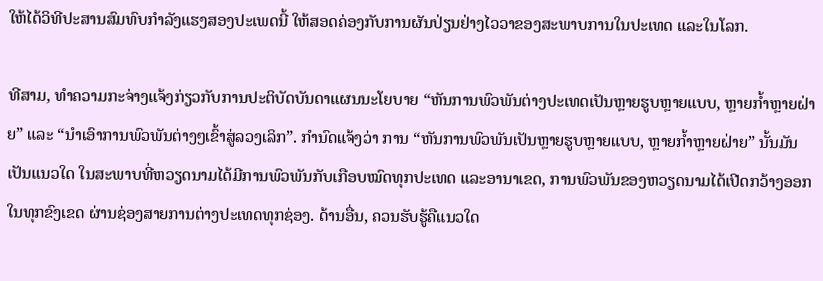ໃຫ້ໄດ້ວິທີປະສານສົມທົບກຳລັງແຮງສອງປະເພດນີ້ ໃຫ້ສອດຄ່ອງກັບການຜັນປ່ຽນຢ່າງໄວວາຂອງສະພາບການໃນປະເທດ ແລະໃນໂລກ.

ທີສາມ, ທຳຄວາມກະຈ່າງແຈ້ງກ່ຽວກັບການປະຕິບັດບັນດາແຜນນະໂຍບາຍ “ຫັນການພົວພັນຕ່າງປະເທດເປັນຫຼາຍຮູບຫຼາຍແບບ, ຫຼາຍກ້ຳຫຼາຍຝ່າຍ” ແລະ “ນຳເອົາການພົວພັນຕ່າງໆເຂົ້າສູ່ລວງເລິກ”. ກຳນົດແຈ້ງວ່າ ການ “ຫັນການພົວພັນເປັນຫຼາຍຮູບຫຼາຍແບບ, ຫຼາຍກ້ຳຫຼາຍຝ່າຍ” ນັ້ນມັນເປັນແນວໃດ ໃນສະພາບທີ່ຫວຽດນາມໄດ້ມີການພົວພັນກັບເກືອບໝົດທຸກປະເທດ ແລະອານາເຂດ, ການພົວພັນຂອງຫວຽດນາມໄດ້ເປີດກວ້າງອອກໃນທຸກຂົງເຂດ ຜ່ານຊ່ອງສາຍການຕ່າງປະເທດທຸກຊ່ອງ. ດ້ານອື່ນ, ຄວນຮັບຮູ້ຄືແນວໃດ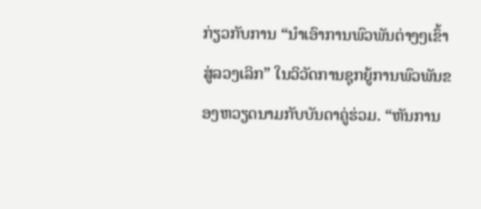ກ່ຽວກັບການ “ນຳເອົາການພົວພັນຕ່າງໆເຂົ້າສູ່ລວງເລິກ” ໃນວິວັດການຊຸກຍູ້ການພົວພັນຂອງຫວຽດນາມກັບບັນດາຄູ່ຮ່ວມ. “ຫັນການ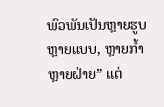ພົວພັນເປັນຫຼາຍຮູບຫຼາຍແບບ, ຫຼາຍກ້ຳຫຼາຍຝ່າຍ” ແຕ່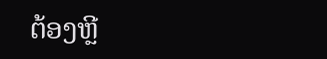ຕ້ອງຫຼີ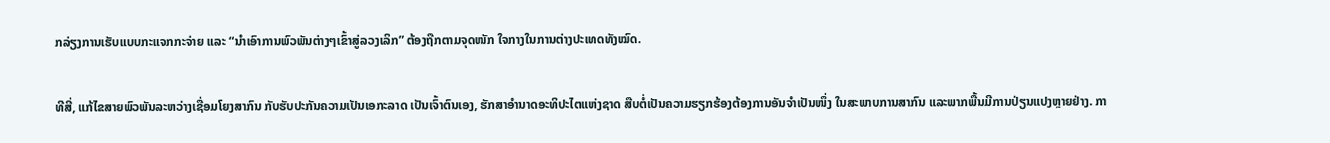ກລ່ຽງການເຮັບແບບກະແຈກກະຈ່າຍ ແລະ “ນຳເອົາການພົວພັນຕ່າງໆເຂົ້າສູ່ລວງເລິກ” ຕ້ອງຖືກຕາມຈຸດໜັກ ໃຈກາງໃນການຕ່າງປະເທດທັງໝົດ.

ທີສີ່, ແກ້ໄຂສາຍພົວພັນລະຫວ່າງເຊື່ອມໂຍງສາກົນ ກັບຮັບປະກັນຄວາມເປັນເອກະລາດ ເປັນເຈົ້າຕົນເອງ, ຮັກສາອຳນາດອະທິປະໄຕແຫ່ງຊາດ ສືບຕໍ່ເປັນຄວາມຮຽກຮ້ອງຕ້ອງການອັນຈຳເປັນໜຶ່ງ ໃນສະພາບການສາກົນ ແລະພາກພື້ນມີການປ່ຽນແປງຫຼາຍຢ່າງ. ກາ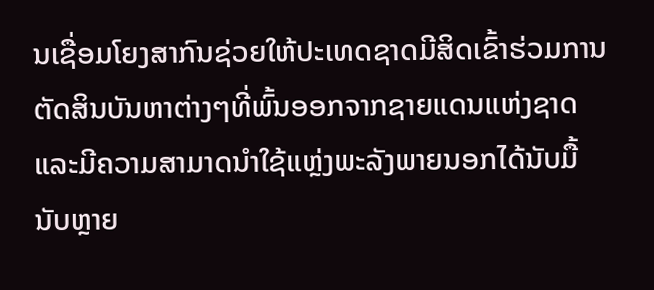ນເຊື່ອມໂຍງສາກົນຊ່ວຍໃຫ້ປະເທດຊາດມີສິດເຂົ້າຮ່ວມການຕັດສິນບັນຫາຕ່າງໆທີ່ພົ້ນອອກຈາກຊາຍແດນແຫ່ງຊາດ ແລະມີຄວາມສາມາດນຳໃຊ້ແຫຼ່ງພະລັງພາຍນອກໄດ້ນັບມື້ນັບຫຼາຍ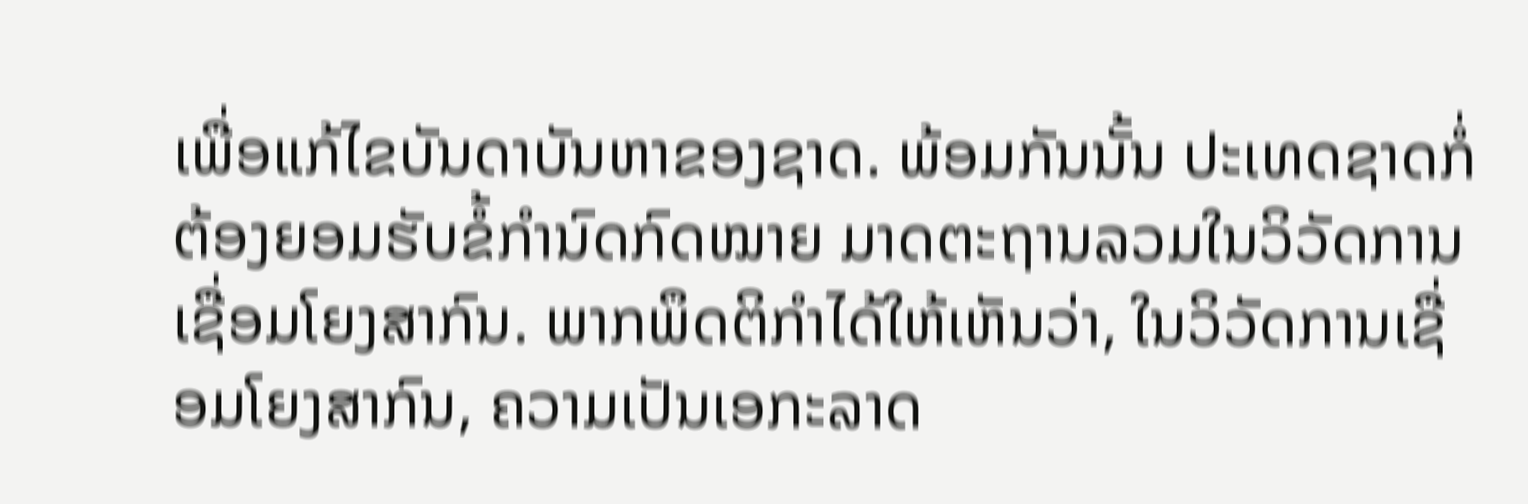ເພື່ອແກ້ໄຂບັນດາບັນຫາຂອງຊາດ. ພ້ອມກັນນັ້ນ ປະເທດຊາດກໍ່ຕ້ອງຍອມຮັບຂໍ້ກຳນົດກົດໝາຍ ມາດຕະຖານລວມໃນວິວັດການເຊື່ອມໂຍງສາກົນ. ພາກພຶດຕິກຳໄດ້ໃຫ້ເຫັນວ່າ, ໃນວິວັດການເຊື່ອມໂຍງສາກົນ, ຄວາມເປັນເອກະລາດ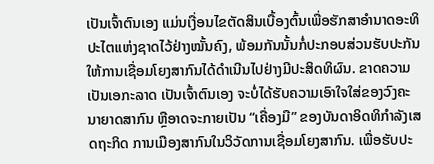ເປັນເຈົ້າຕົນເອງ ແມ່ນເງື່ອນໄຂຕັດສິນເບື້ອງຕົ້ນເພື່ອຮັກສາອຳນາດອະທິປະໄຕແຫ່ງຊາດໄວ້ຢ່າງໝັ້ນຄົງ, ພ້ອມກັນນັ້ນກໍ່ປະກອບສ່ວນຮັບປະກັນໃຫ້ການເຊື່ອມໂຍງສາກົນໄດ້ດຳເນີນໄປຢ່າງມີປະສິດທິຜົນ. ຂາດຄວາມເປັນເອກະລາດ ເປັນເຈົ້າຕົນເອງ ຈະບໍ່ໄດ້ຮັບຄວາມເອົາໃຈໃສ່ຂອງວົງຄະນາຍາດສາກົນ ຫຼືອາດຈະກາຍເປັນ “ເຄື່ອງມື” ຂອງບັນດາອິດທິກຳລັງເສດຖະກິດ ການເມືອງສາກົນໃນວິວັດການເຊື່ອມໂຍງສາກົນ. ເພື່ອຮັບປະ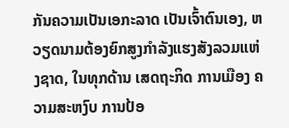ກັນຄວາມເປັນເອກະລາດ ເປັນເຈົ້າຕົນເອງ, ຫວຽດນາມຕ້ອງຍົກສູງກຳລັງແຮງສັງລວມແຫ່ງຊາດ, ໃນທຸກດ້ານ ເສດຖະກິດ ການເມືອງ ຄວາມສະຫງົບ ການປ້ອ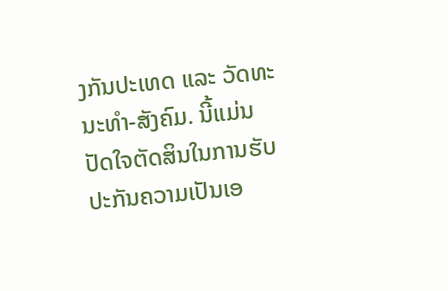ງກັນປະເທດ ແລະ ວັດທະນະທຳ-ສັງຄົມ. ນີ້ແມ່ນປັດໃຈຕັດສິນໃນການຮັບປະກັນຄວາມເປັນເອ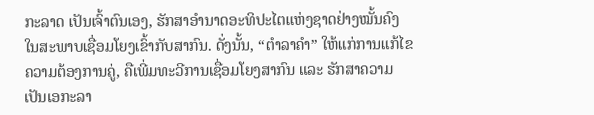ກະລາດ ເປັນເຈົ້າຕົນເອງ, ຮັກສາອຳນາດອະທິປະໄຕແຫ່ງຊາດຢ່າງໝັ້ນຄົງ ໃນສະພາບເຊື່ອມໂຍງເຂົ້າກັບສາກົນ. ດັ່ງນັ້ນ, “ຕຳລາຄຳ” ໃຫ້ແກ່ການແກ້ໄຂຄວາມຕ້ອງການຄູ່, ຄືເພີ່ມທະວີການເຊື່ອມໂຍງສາກົນ ແລະ ຮັກສາຄວາມເປັນເອກະລາ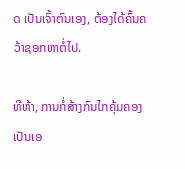ດ ເປັນເຈົ້າຕົນເອງ, ຕ້ອງໄດ້ຄົ້ນຄວ້າຊອກຫາຕໍ່ໄປ.

ທີຫ້າ, ການກໍ່ສ້າງກົນໄກຄຸ້ມຄອງເປັນເອ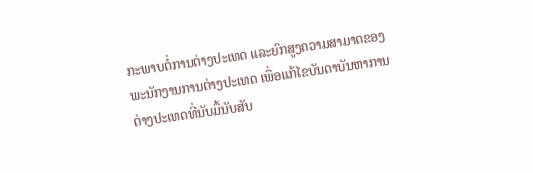ກະພາບຕໍ່ການຕ່າງປະເທດ ແລະຍົກສູງຄວາມສາມາດຂອງພະນັກງານການຕ່າງປະເທດ ເພື່ອແກ້ໄຂບັນດາບັນຫາການຕ່າງປະເທດທີ່ນັບມື້ນັບສັບ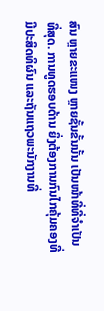ສົນ ຫຼາຍຂະແໜງ ຫຼາຍຊັ້ນຂັ້ນນັ້ນ ເປັນໜ້າທີ່ທີ່ຈຳເປັນທີ່ສຸດ. ການທູດຮອບດ້ານ ຍິ່ງຕ້ອງການກົນໄກຄຸ້ມຄອງທີ່ມີປະສິດທິຜົນ ແລະຖັນແຖວພະນັກງານທີ່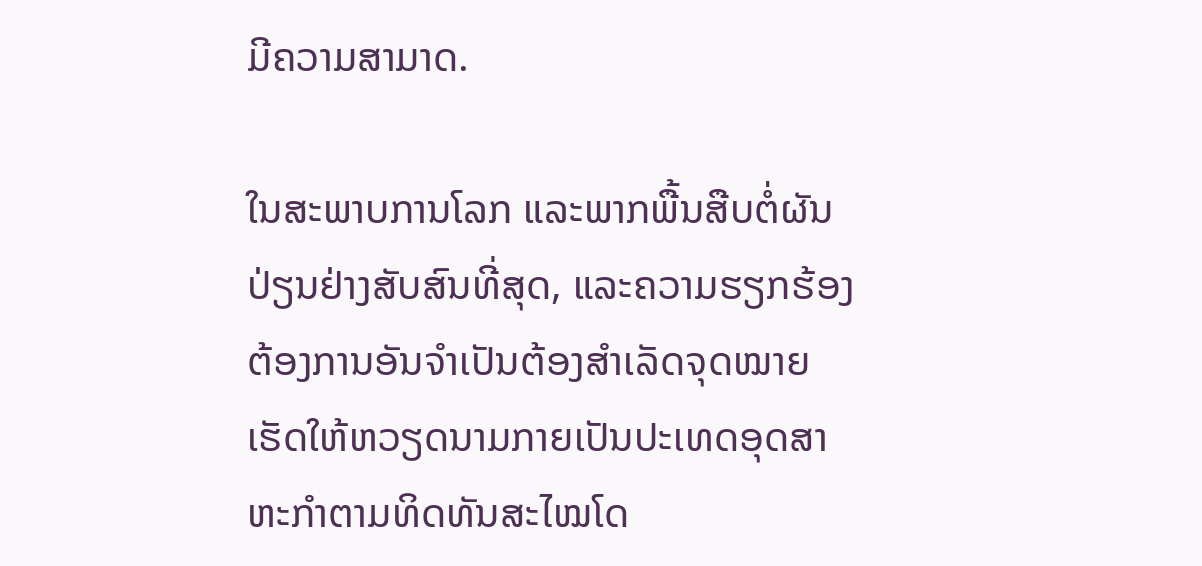ມີຄວາມສາມາດ.

ໃນສະພາບການໂລກ ແລະພາກພື້ນສືບຕໍ່ຜັນປ່ຽນຢ່າງສັບສົນທີ່ສຸດ, ແລະຄວາມຮຽກຮ້ອງຕ້ອງການອັນຈຳເປັນຕ້ອງສຳເລັດຈຸດໝາຍ ເຮັດໃຫ້ຫວຽດນາມກາຍເປັນປະເທດອຸດສາຫະກຳຕາມທິດທັນສະໄໝໂດ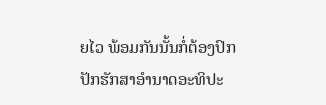ຍໄວ ພ້ອມກັນນັ້ນກໍ່ຕ້ອງປົກປັກຮັກສາອຳນາດອະທິປະ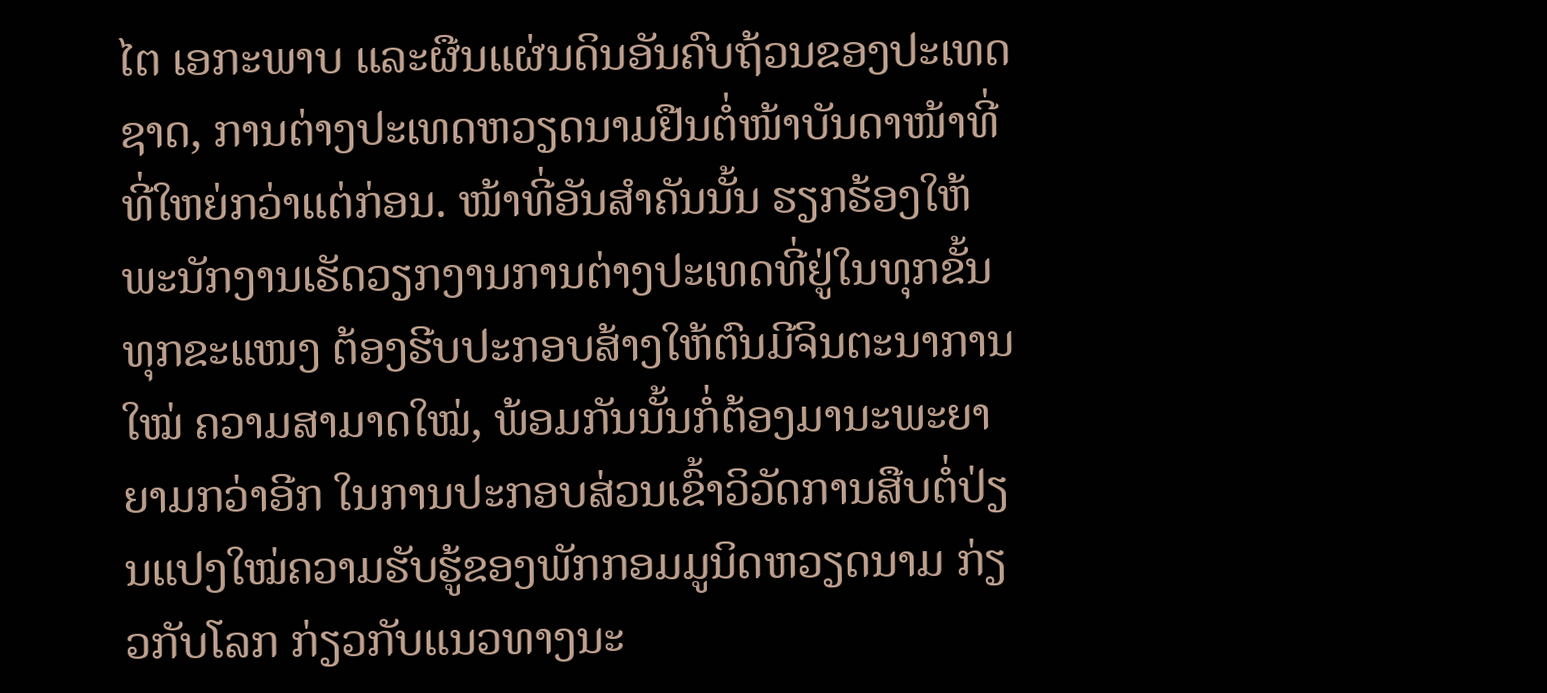ໄຕ ເອກະພາບ ແລະຜືນແຜ່ນດິນອັນຄົບຖ້ວນຂອງປະເທດຊາດ, ການຕ່າງປະເທດຫວຽດນາມຢືນຕໍ່ໜ້າບັນດາໜ້າທີ່ທີ່ໃຫຍ່ກວ່າແຕ່ກ່ອນ. ໜ້າທີ່ອັນສຳຄັນນັ້ນ ຮຽກຮ້ອງໃຫ້ພະນັກງານເຮັດວຽກງານການຕ່າງປະເທດທີ່ຢູ່ໃນທຸກຂັ້ນ ທຸກຂະແໜງ ຕ້ອງຮີບປະກອບສ້າງໃຫ້ຕົນມີຈິນຕະນາການໃໝ່ ຄວາມສາມາດໃໝ່, ພ້ອມກັນນັ້ນກໍ່ຕ້ອງມານະພະຍາຍາມກວ່າອີກ ໃນການປະກອບສ່ວນເຂົ້າວິວັດການສືບຕໍ່ປ່ຽນແປງໃໝ່ຄວາມຮັບຮູ້ຂອງພັກກອມມູນິດຫວຽດນາມ ກ່ຽວກັບໂລກ ກ່ຽວກັບແນວທາງນະ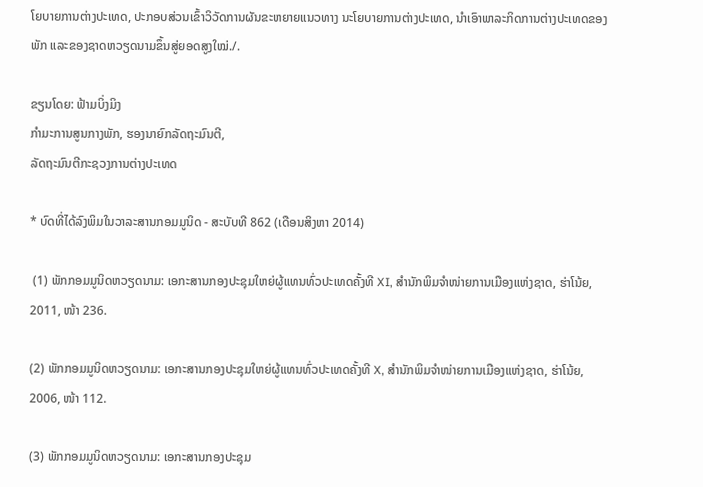ໂຍບາຍການຕ່າງປະເທດ, ປະກອບສ່ວນເຂົ້າວິວັດການຜັນຂະຫຍາຍແນວທາງ ນະໂຍບາຍການຕ່າງປະເທດ, ນຳເອົາພາລະກິດການຕ່າງປະເທດຂອງພັກ ແລະຂອງຊາດຫວຽດນາມຂຶ້ນສູ່ຍອດສູງໃໝ່./.

ຂຽນໂດຍ: ຟ້າມບິ່ງມິງ
ກຳມະການສູນກາງພັກ, ຮອງນາຍົກລັດຖະມົນຕີ,
ລັດຖະມົນຕີກະຊວງການຕ່າງປະເທດ

* ບົດທີ່ໄດ້ລົງພິມໃນວາລະສານກອມມູນິດ - ສະບັບທີ 862 (ເດືອນສິງຫາ 2014)

 (1) ພັກກອມມູນິດຫວຽດນາມ: ເອກະສານກອງປະຊຸມໃຫຍ່ຜູ້ແທນທົ່ວປະເທດຄັ້ງທີ XI, ສຳນັກພິມຈຳໜ່າຍການເມືອງແຫ່ງຊາດ, ຮ່າໂນ້ຍ, 2011, ໜ້າ 236.

(2) ພັກກອມມູນິດຫວຽດນາມ: ເອກະສານກອງປະຊຸມໃຫຍ່ຜູ້ແທນທົ່ວປະເທດຄັ້ງທີ X, ສຳນັກພິມຈຳໜ່າຍການເມືອງແຫ່ງຊາດ, ຮ່າໂນ້ຍ, 2006, ໜ້າ 112.

(3) ພັກກອມມູນິດຫວຽດນາມ: ເອກະສານກອງປະຊຸມ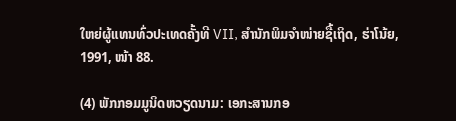ໃຫຍ່ຜູ້ແທນທົ່ວປະເທດຄັ້ງທີ VII, ສຳນັກພິມຈຳໜ່າຍຊື້ເຖິດ, ຮ່າໂນ້ຍ, 1991, ໜ້າ 88.

(4) ພັກກອມມູນິດຫວຽດນາມ: ເອກະສານກອ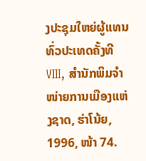ງປະຊຸມໃຫຍ່ຜູ້ແທນທົ່ວປະເທດຄັ້ງທີ VIII, ສຳນັກພິມຈຳໜ່າຍການເມືອງແຫ່ງຊາດ, ຮ່າໂນ້ຍ, 1996, ໜ້າ 74.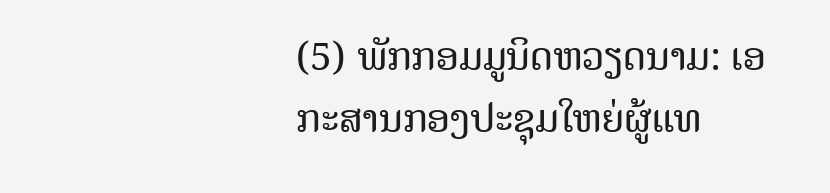(5) ພັກກອມມູນິດຫວຽດນາມ: ເອກະສານກອງປະຊຸມໃຫຍ່ຜູ້ແທ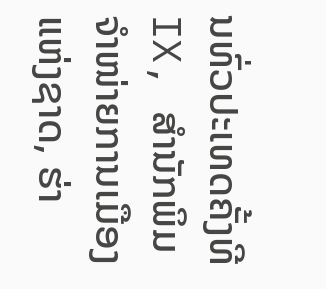ນທົ່ວປະເທດຄັ້ງທີ IX, ສຳນັກພິມຈຳໜ່າຍການເມືອງແຫ່ງຊາດ, ຮ່າ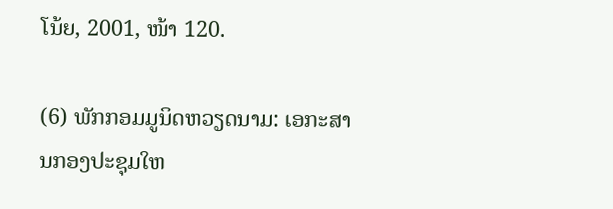ໂນ້ຍ, 2001, ໜ້າ 120.

(6) ພັກກອມມູນິດຫວຽດນາມ: ເອກະສານກອງປະຊຸມໃຫ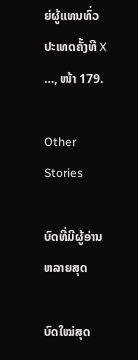ຍ່ຜູ້ແທນທົ່ວປະເທດຄັ້ງທີ X …, ໜ້າ 179.

Other Stories

ບົດທີ່ມີຜູ້ອ່ານຫລາຍສຸດ

ບົດໃໝ່ສຸດ